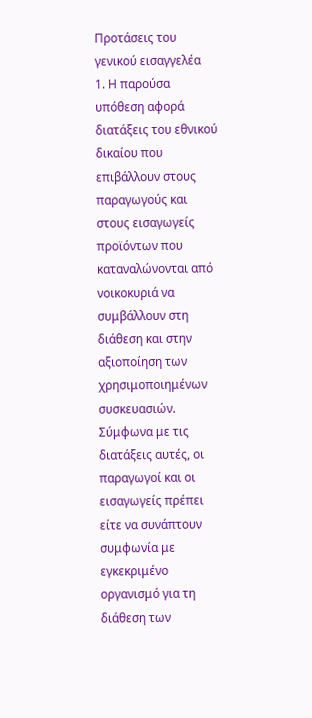Προτάσεις του γενικού εισαγγελέα
1. Η παρούσα υπόθεση αφορά διατάξεις του εθνικού δικαίου που επιβάλλουν στους παραγωγούς και στους εισαγωγείς προϊόντων που καταναλώνονται από νοικοκυριά να συμβάλλουν στη διάθεση και στην αξιοποίηση των χρησιμοποιημένων συσκευασιών. Σύμφωνα με τις διατάξεις αυτές, οι παραγωγοί και οι εισαγωγείς πρέπει είτε να συνάπτουν συμφωνία με εγκεκριμένο οργανισμό για τη διάθεση των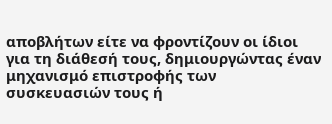αποβλήτων είτε να φροντίζουν οι ίδιοι για τη διάθεσή τους, δημιουργώντας έναν μηχανισμό επιστροφής των συσκευασιών τους ή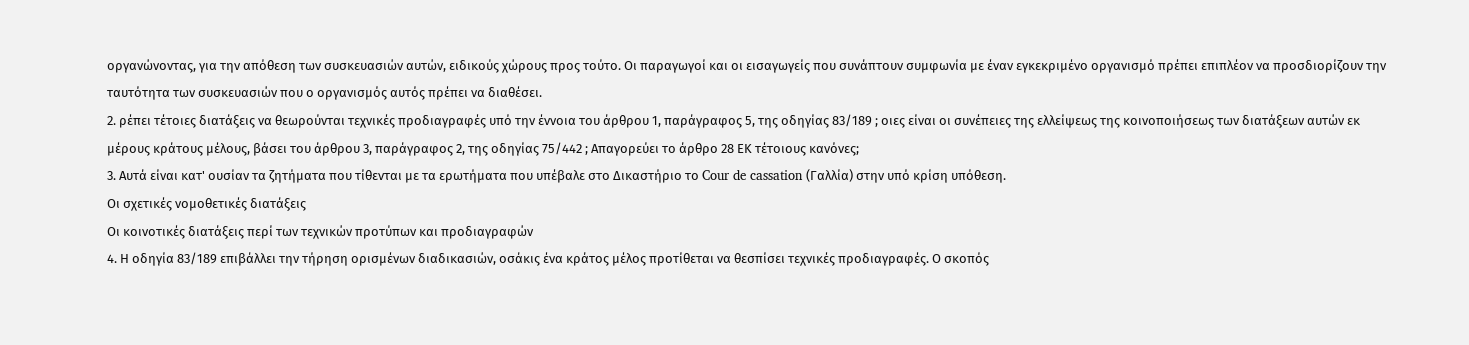οργανώνοντας, για την απόθεση των συσκευασιών αυτών, ειδικούς χώρους προς τούτο. Οι παραγωγοί και οι εισαγωγείς που συνάπτουν συμφωνία με έναν εγκεκριμένο οργανισμό πρέπει επιπλέον να προσδιορίζουν την ταυτότητα των συσκευασιών που ο οργανισμός αυτός πρέπει να διαθέσει.
2. ρέπει τέτοιες διατάξεις να θεωρούνται τεχνικές προδιαγραφές υπό την έννοια του άρθρου 1, παράγραφος 5, της οδηγίας 83/189 ; οιες είναι οι συνέπειες της ελλείψεως της κοινοποιήσεως των διατάξεων αυτών εκ μέρους κράτους μέλους, βάσει του άρθρου 3, παράγραφος 2, της οδηγίας 75/442 ; Απαγορεύει το άρθρο 28 ΕΚ τέτοιους κανόνες;
3. Αυτά είναι κατ' ουσίαν τα ζητήματα που τίθενται με τα ερωτήματα που υπέβαλε στο Δικαστήριο το Cour de cassation (Γαλλία) στην υπό κρίση υπόθεση.
Οι σχετικές νομοθετικές διατάξεις
Οι κοινοτικές διατάξεις περί των τεχνικών προτύπων και προδιαγραφών
4. Η οδηγία 83/189 επιβάλλει την τήρηση ορισμένων διαδικασιών, οσάκις ένα κράτος μέλος προτίθεται να θεσπίσει τεχνικές προδιαγραφές. Ο σκοπός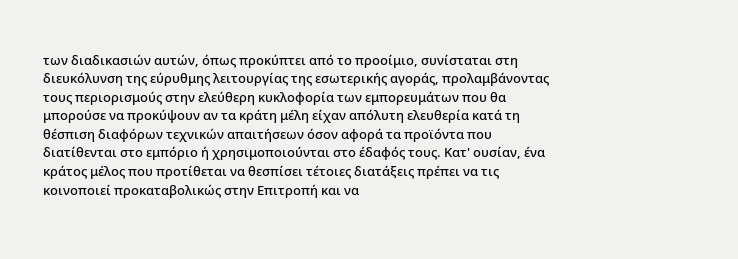των διαδικασιών αυτών, όπως προκύπτει από το προοίμιο, συνίσταται στη διευκόλυνση της εύρυθμης λειτουργίας της εσωτερικής αγοράς, προλαμβάνοντας τους περιορισμούς στην ελεύθερη κυκλοφορία των εμπορευμάτων που θα μπορούσε να προκύψουν αν τα κράτη μέλη είχαν απόλυτη ελευθερία κατά τη θέσπιση διαφόρων τεχνικών απαιτήσεων όσον αφορά τα προϊόντα που διατίθενται στο εμπόριο ή χρησιμοποιούνται στο έδαφός τους. Κατ' ουσίαν, ένα κράτος μέλος που προτίθεται να θεσπίσει τέτοιες διατάξεις πρέπει να τις κοινοποιεί προκαταβολικώς στην Επιτροπή και να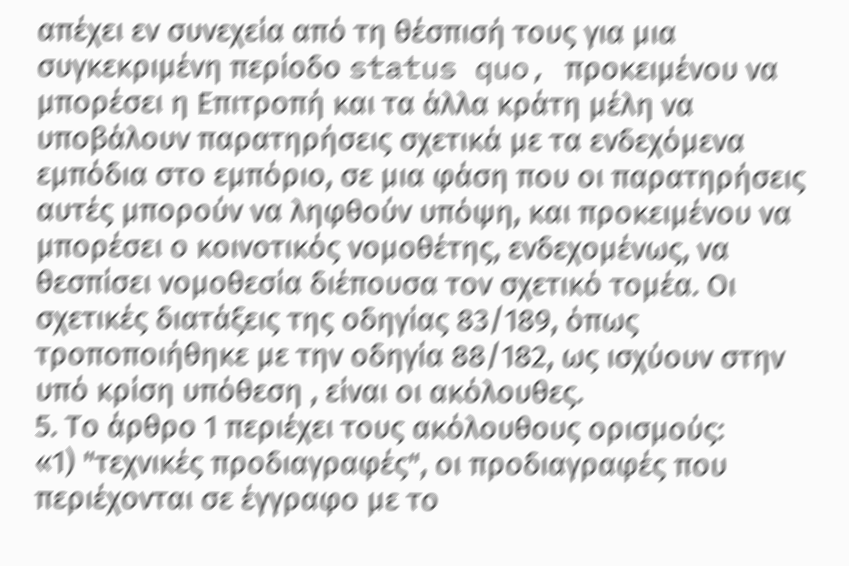απέχει εν συνεχεία από τη θέσπισή τους για μια συγκεκριμένη περίοδο status quo, προκειμένου να μπορέσει η Επιτροπή και τα άλλα κράτη μέλη να υποβάλουν παρατηρήσεις σχετικά με τα ενδεχόμενα εμπόδια στο εμπόριο, σε μια φάση που οι παρατηρήσεις αυτές μπορούν να ληφθούν υπόψη, και προκειμένου να μπορέσει ο κοινοτικός νομοθέτης, ενδεχομένως, να θεσπίσει νομοθεσία διέπουσα τον σχετικό τομέα. Οι σχετικές διατάξεις της οδηγίας 83/189, όπως τροποποιήθηκε με την οδηγία 88/182, ως ισχύουν στην υπό κρίση υπόθεση , είναι οι ακόλουθες.
5. Το άρθρο 1 περιέχει τους ακόλουθους ορισμούς:
«1) "τεχνικές προδιαγραφές", οι προδιαγραφές που περιέχονται σε έγγραφο με το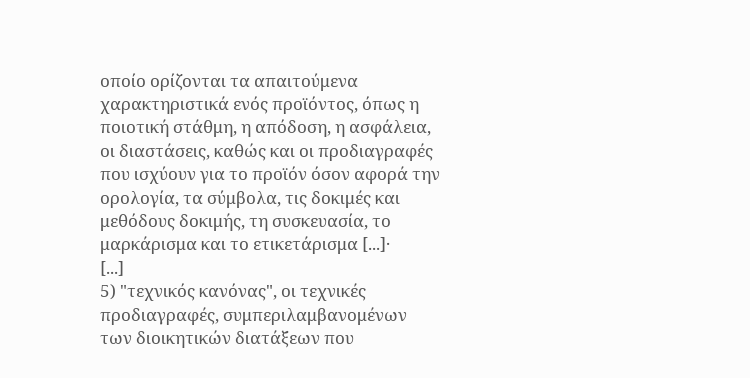οποίο ορίζονται τα απαιτούμενα χαρακτηριστικά ενός προϊόντος, όπως η ποιοτική στάθμη, η απόδοση, η ασφάλεια, οι διαστάσεις, καθώς και οι προδιαγραφές που ισχύουν για το προϊόν όσον αφορά την ορολογία, τα σύμβολα, τις δοκιμές και μεθόδους δοκιμής, τη συσκευασία, το μαρκάρισμα και το ετικετάρισμα [...]·
[...]
5) "τεχνικός κανόνας", οι τεχνικές προδιαγραφές, συμπεριλαμβανομένων των διοικητικών διατάξεων που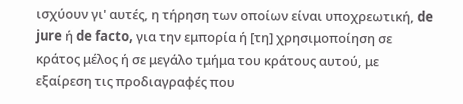ισχύουν γι' αυτές, η τήρηση των οποίων είναι υποχρεωτική, de jure ή de facto, για την εμπορία ή [τη] χρησιμοποίηση σε κράτος μέλος ή σε μεγάλο τμήμα του κράτους αυτού, με εξαίρεση τις προδιαγραφές που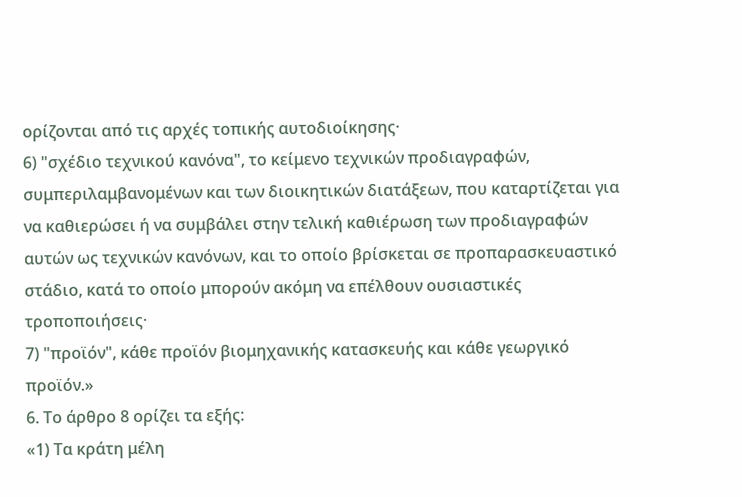ορίζονται από τις αρχές τοπικής αυτοδιοίκησης·
6) "σχέδιο τεχνικού κανόνα", το κείμενο τεχνικών προδιαγραφών, συμπεριλαμβανομένων και των διοικητικών διατάξεων, που καταρτίζεται για να καθιερώσει ή να συμβάλει στην τελική καθιέρωση των προδιαγραφών αυτών ως τεχνικών κανόνων, και το οποίο βρίσκεται σε προπαρασκευαστικό στάδιο, κατά το οποίο μπορούν ακόμη να επέλθουν ουσιαστικές τροποποιήσεις·
7) "προϊόν", κάθε προϊόν βιομηχανικής κατασκευής και κάθε γεωργικό προϊόν.»
6. Το άρθρο 8 ορίζει τα εξής:
«1) Τα κράτη μέλη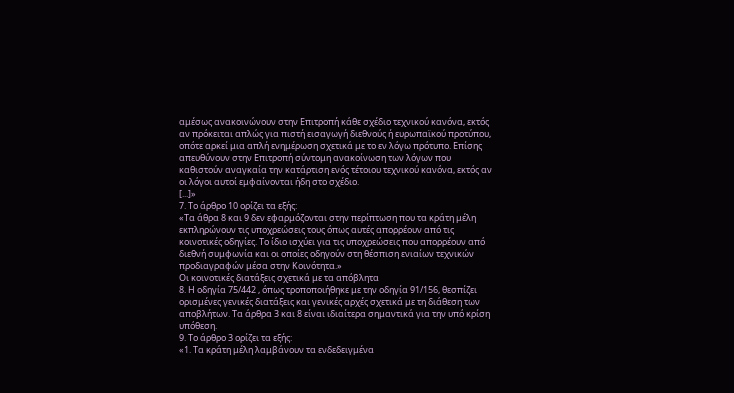αμέσως ανακοινώνουν στην Επιτροπή κάθε σχέδιο τεχνικού κανόνα, εκτός αν πρόκειται απλώς για πιστή εισαγωγή διεθνούς ή ευρωπαϊκού προτύπου, οπότε αρκεί μια απλή ενημέρωση σχετικά με το εν λόγω πρότυπο. Επίσης απευθύνουν στην Επιτροπή σύντομη ανακοίνωση των λόγων που καθιστούν αναγκαία την κατάρτιση ενός τέτοιου τεχνικού κανόνα, εκτός αν οι λόγοι αυτοί εμφαίνονται ήδη στο σχέδιο.
[...]»
7. Το άρθρο 10 ορίζει τα εξής:
«Τα άθρα 8 και 9 δεν εφαρμόζονται στην περίπτωση που τα κράτη μέλη εκπληρώνουν τις υποχρεώσεις τους όπως αυτές απορρέουν από τις κοινοτικές οδηγίες. Το ίδιο ισχύει για τις υποχρεώσεις που απορρέουν από διεθνή συμφωνία και οι οποίες οδηγούν στη θέσπιση ενιαίων τεχνικών προδιαγραφών μέσα στην Κοινότητα.»
Οι κοινοτικές διατάξεις σχετικά με τα απόβλητα
8. Η οδηγία 75/442 , όπως τροποποιήθηκε με την οδηγία 91/156, θεσπίζει ορισμένες γενικές διατάξεις και γενικές αρχές σχετικά με τη διάθεση των αποβλήτων. Τα άρθρα 3 και 8 είναι ιδιαίτερα σημαντικά για την υπό κρίση υπόθεση.
9. Το άρθρο 3 ορίζει τα εξής:
«1. Τα κράτη μέλη λαμβάνουν τα ενδεδειγμένα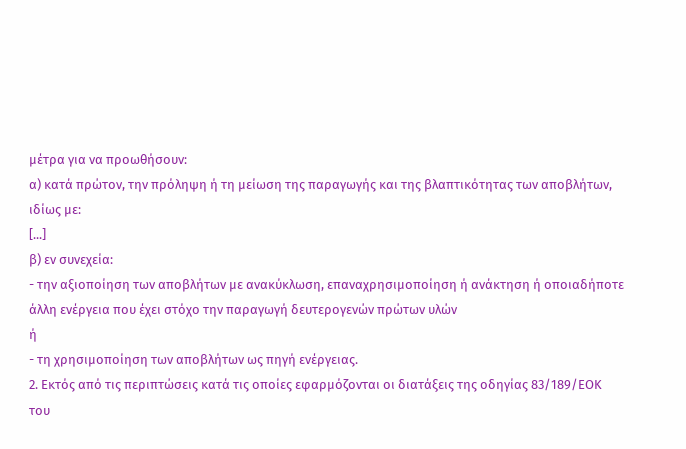μέτρα για να προωθήσουν:
α) κατά πρώτον, την πρόληψη ή τη μείωση της παραγωγής και της βλαπτικότητας των αποβλήτων, ιδίως με:
[...]
β) εν συνεχεία:
- την αξιοποίηση των αποβλήτων με ανακύκλωση, επαναχρησιμοποίηση ή ανάκτηση ή οποιαδήποτε άλλη ενέργεια που έχει στόχο την παραγωγή δευτερογενών πρώτων υλών
ή
- τη χρησιμοποίηση των αποβλήτων ως πηγή ενέργειας.
2. Εκτός από τις περιπτώσεις κατά τις οποίες εφαρμόζονται οι διατάξεις της οδηγίας 83/189/ΕΟΚ του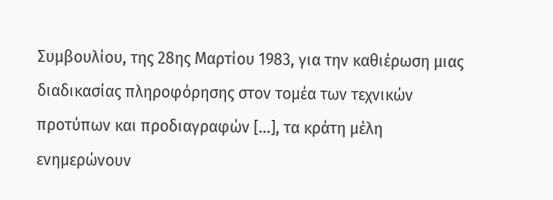Συμβουλίου, της 28ης Μαρτίου 1983, για την καθιέρωση μιας διαδικασίας πληροφόρησης στον τομέα των τεχνικών προτύπων και προδιαγραφών [...], τα κράτη μέλη ενημερώνουν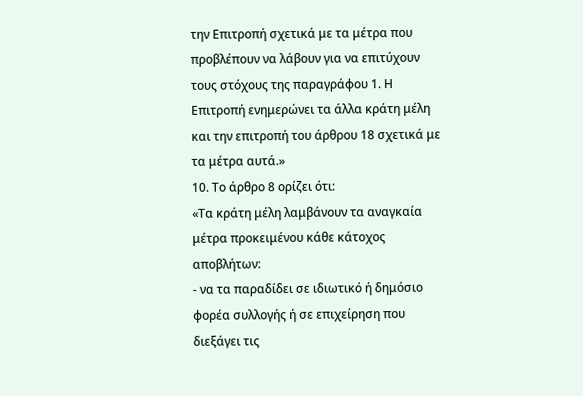την Επιτροπή σχετικά με τα μέτρα που προβλέπουν να λάβουν για να επιτύχουν τους στόχους της παραγράφου 1. Η Επιτροπή ενημερώνει τα άλλα κράτη μέλη και την επιτροπή του άρθρου 18 σχετικά με τα μέτρα αυτά.»
10. Το άρθρο 8 ορίζει ότι:
«Τα κράτη μέλη λαμβάνουν τα αναγκαία μέτρα προκειμένου κάθε κάτοχος αποβλήτων:
- να τα παραδίδει σε ιδιωτικό ή δημόσιο φορέα συλλογής ή σε επιχείρηση που διεξάγει τις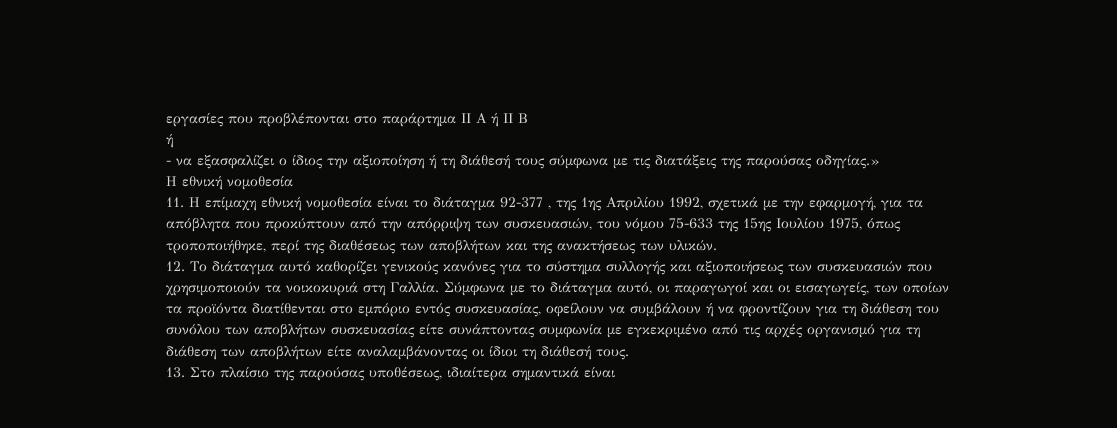εργασίες που προβλέπονται στο παράρτημα ΙΙ Α ή ΙΙ Β
ή
- να εξασφαλίζει ο ίδιος την αξιοποίηση ή τη διάθεσή τους σύμφωνα με τις διατάξεις της παρούσας οδηγίας.»
Η εθνική νομοθεσία
11. Η επίμαχη εθνική νομοθεσία είναι το διάταγμα 92-377 , της 1ης Απριλίου 1992, σχετικά με την εφαρμογή, για τα απόβλητα που προκύπτουν από την απόρριψη των συσκευασιών, του νόμου 75-633 της 15ης Ιουλίου 1975, όπως τροποποιήθηκε, περί της διαθέσεως των αποβλήτων και της ανακτήσεως των υλικών.
12. Το διάταγμα αυτό καθορίζει γενικούς κανόνες για το σύστημα συλλογής και αξιοποιήσεως των συσκευασιών που χρησιμοποιούν τα νοικοκυριά στη Γαλλία. Σύμφωνα με το διάταγμα αυτό, οι παραγωγοί και οι εισαγωγείς, των οποίων τα προϊόντα διατίθενται στο εμπόριο εντός συσκευασίας, οφείλουν να συμβάλουν ή να φροντίζουν για τη διάθεση του συνόλου των αποβλήτων συσκευασίας είτε συνάπτοντας συμφωνία με εγκεκριμένο από τις αρχές οργανισμό για τη διάθεση των αποβλήτων είτε αναλαμβάνοντας οι ίδιοι τη διάθεσή τους.
13. Στο πλαίσιο της παρούσας υποθέσεως, ιδιαίτερα σημαντικά είναι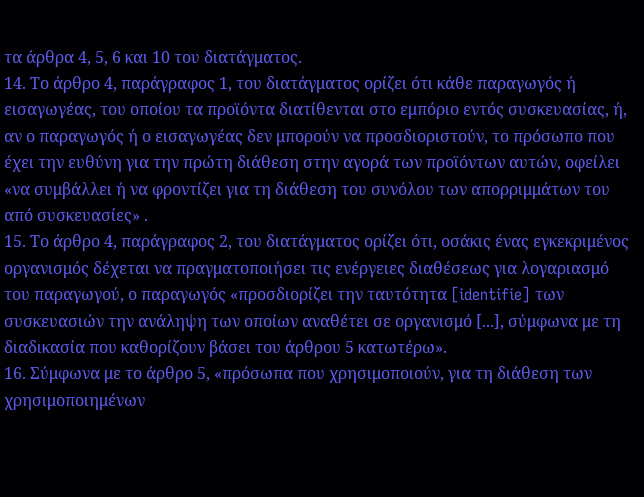τα άρθρα 4, 5, 6 και 10 του διατάγματος.
14. Το άρθρο 4, παράγραφος 1, του διατάγματος ορίζει ότι κάθε παραγωγός ή εισαγωγέας, του οποίου τα προϊόντα διατίθενται στο εμπόριο εντός συσκευασίας, ή, αν ο παραγωγός ή ο εισαγωγέας δεν μπορούν να προσδιοριστούν, το πρόσωπο που έχει την ευθύνη για την πρώτη διάθεση στην αγορά των προϊόντων αυτών, οφείλει «να συμβάλλει ή να φροντίζει για τη διάθεση του συνόλου των απορριμμάτων του από συσκευασίες» .
15. Το άρθρο 4, παράγραφος 2, του διατάγματος ορίζει ότι, οσάκις ένας εγκεκριμένος οργανισμός δέχεται να πραγματοποιήσει τις ενέργειες διαθέσεως για λογαριασμό του παραγωγού, ο παραγωγός «προσδιορίζει την ταυτότητα [identifie] των συσκευασιών την ανάληψη των οποίων αναθέτει σε οργανισμό [...], σύμφωνα με τη διαδικασία που καθορίζουν βάσει του άρθρου 5 κατωτέρω».
16. Σύμφωνα με το άρθρο 5, «πρόσωπα που χρησιμοποιούν, για τη διάθεση των χρησιμοποιημένων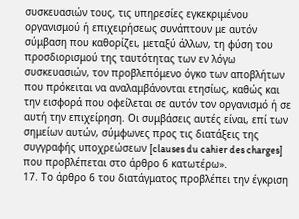συσκευασιών τους, τις υπηρεσίες εγκεκριμένου οργανισμού ή επιχειρήσεως συνάπτουν με αυτόν σύμβαση που καθορίζει, μεταξύ άλλων, τη φύση του προσδιορισμού της ταυτότητας των εν λόγω συσκευασιών, τον προβλεπόμενο όγκο των αποβλήτων που πρόκειται να αναλαμβάνονται ετησίως, καθώς και την εισφορά που οφείλεται σε αυτόν τον οργανισμό ή σε αυτή την επιχείρηση. Οι συμβάσεις αυτές είναι, επί των σημείων αυτών, σύμφωνες προς τις διατάξεις της συγγραφής υποχρεώσεων [clauses du cahier des charges] που προβλέπεται στο άρθρο 6 κατωτέρω».
17. Το άρθρο 6 του διατάγματος προβλέπει την έγκριση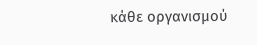κάθε οργανισμού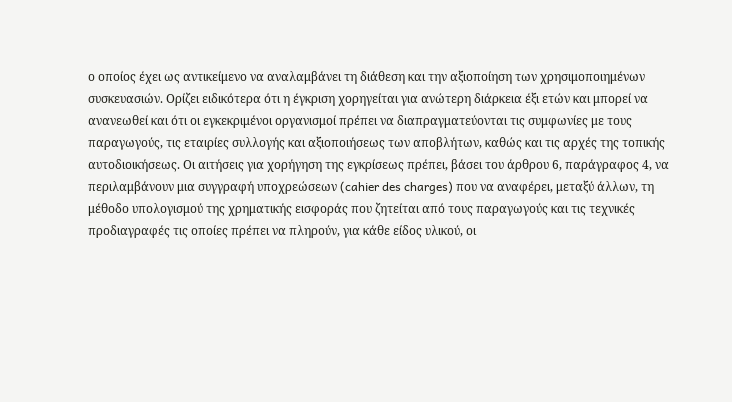ο οποίος έχει ως αντικείμενο να αναλαμβάνει τη διάθεση και την αξιοποίηση των χρησιμοποιημένων συσκευασιών. Ορίζει ειδικότερα ότι η έγκριση χορηγείται για ανώτερη διάρκεια έξι ετών και μπορεί να ανανεωθεί και ότι οι εγκεκριμένοι οργανισμοί πρέπει να διαπραγματεύονται τις συμφωνίες με τους παραγωγούς, τις εταιρίες συλλογής και αξιοποιήσεως των αποβλήτων, καθώς και τις αρχές της τοπικής αυτοδιοικήσεως. Οι αιτήσεις για χορήγηση της εγκρίσεως πρέπει, βάσει του άρθρου 6, παράγραφος 4, να περιλαμβάνουν μια συγγραφή υποχρεώσεων (cahier des charges) που να αναφέρει, μεταξύ άλλων, τη μέθοδο υπολογισμού της χρηματικής εισφοράς που ζητείται από τους παραγωγούς και τις τεχνικές προδιαγραφές τις οποίες πρέπει να πληρούν, για κάθε είδος υλικού, οι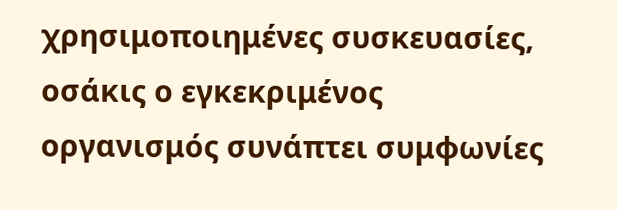χρησιμοποιημένες συσκευασίες, οσάκις ο εγκεκριμένος οργανισμός συνάπτει συμφωνίες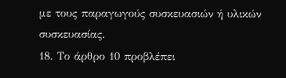με τους παραγωγούς συσκευασιών ή υλικών συσκευασίας.
18. Το άρθρο 10 προβλέπει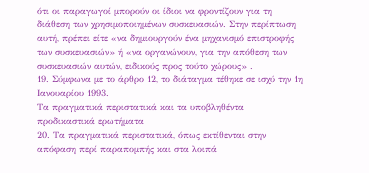ότι οι παραγωγοί μπορούν οι ίδιοι να φροντίζουν για τη διάθεση των χρησιμοποιημένων συσκευασιών. Στην περίπτωση αυτή, πρέπει είτε «να δημιουργούν ένα μηχανισμό επιστροφής των συσκευασιών» ή «να οργανώνουν, για την απόθεση των συσκευασιών αυτών, ειδικούς προς τούτο χώρους» .
19. Σύμφωνα με το άρθρο 12, το διάταγμα τέθηκε σε ισχύ την 1η Ιανουαρίου 1993.
Τα πραγματικά περιστατικά και τα υποβληθέντα προδικαστικά ερωτήματα
20. Τα πραγματικά περιστατικά, όπως εκτίθενται στην απόφαση περί παραπομπής και στα λοιπά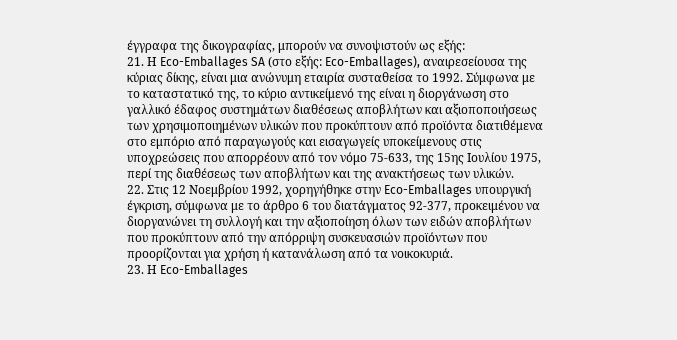έγγραφα της δικογραφίας, μπορούν να συνοψιστούν ως εξής:
21. Η Eco-Emballages SA (στο εξής: Eco-Emballages), αναιρεσείουσα της κύριας δίκης, είναι μια ανώνυμη εταιρία συσταθείσα το 1992. Σύμφωνα με το καταστατικό της, το κύριο αντικείμενό της είναι η διοργάνωση στο γαλλικό έδαφος συστημάτων διαθέσεως αποβλήτων και αξιοποποιήσεως των χρησιμοποιημένων υλικών που προκύπτουν από προϊόντα διατιθέμενα στο εμπόριο από παραγωγούς και εισαγωγείς υποκείμενους στις υποχρεώσεις που απορρέουν από τον νόμο 75-633, της 15ης Ιουλίου 1975, περί της διαθέσεως των αποβλήτων και της ανακτήσεως των υλικών.
22. Στις 12 Νοεμβρίου 1992, χορηγήθηκε στην Eco-Emballages υπουργική έγκριση, σύμφωνα με το άρθρο 6 του διατάγματος 92-377, προκειμένου να διοργανώνει τη συλλογή και την αξιοποίηση όλων των ειδών αποβλήτων που προκύπτουν από την απόρριψη συσκευασιών προϊόντων που προορίζονται για χρήση ή κατανάλωση από τα νοικοκυριά.
23. Η Eco-Emballages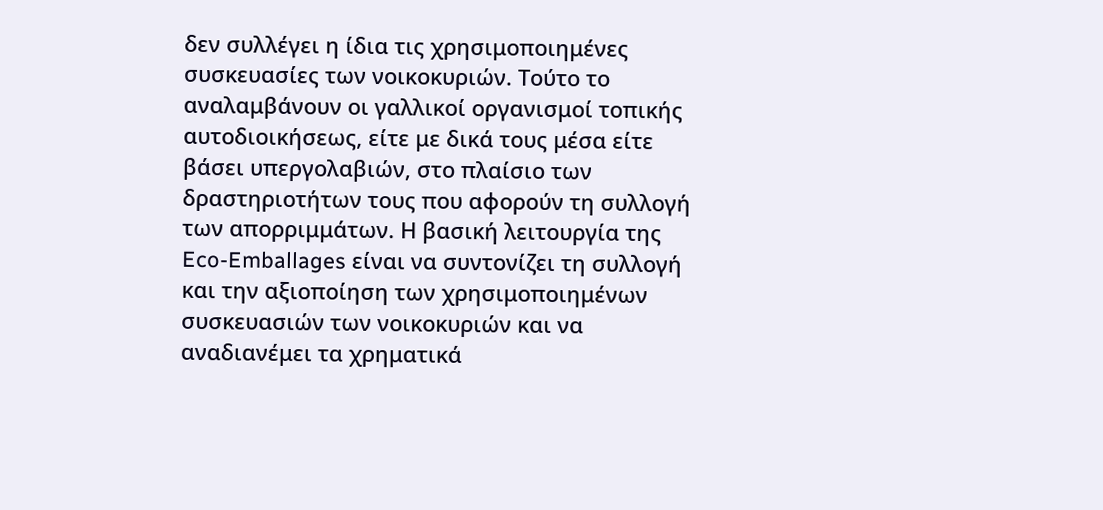δεν συλλέγει η ίδια τις χρησιμοποιημένες συσκευασίες των νοικοκυριών. Τούτο το αναλαμβάνουν οι γαλλικοί οργανισμοί τοπικής αυτοδιοικήσεως, είτε με δικά τους μέσα είτε βάσει υπεργολαβιών, στο πλαίσιο των δραστηριοτήτων τους που αφορούν τη συλλογή των απορριμμάτων. Η βασική λειτουργία της Eco-Emballages είναι να συντονίζει τη συλλογή και την αξιοποίηση των χρησιμοποιημένων συσκευασιών των νοικοκυριών και να αναδιανέμει τα χρηματικά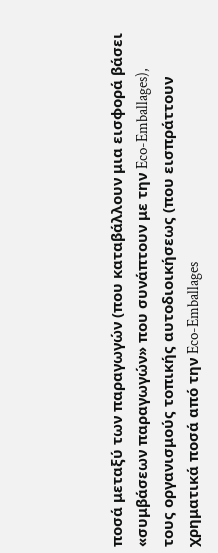ποσά μεταξύ των παραγωγών (που καταβάλλουν μια εισφορά βάσει «συμβάσεων παραγωγών» που συνάπτουν με την Eco-Emballages), τους οργανισμούς τοπικής αυτοδιοικήσεως (που εισπράττουν χρηματικά ποσά από την Eco-Emballages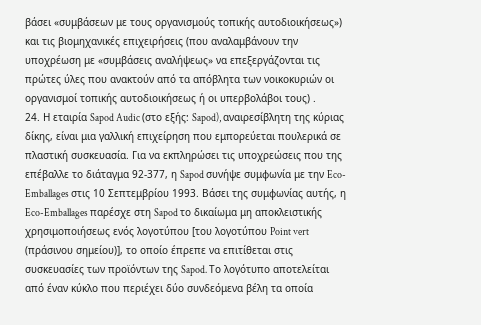βάσει «συμβάσεων με τους οργανισμούς τοπικής αυτοδιοικήσεως») και τις βιομηχανικές επιχειρήσεις (που αναλαμβάνουν την υποχρέωση με «συμβάσεις αναλήψεως» να επεξεργάζονται τις πρώτες ύλες που ανακτούν από τα απόβλητα των νοικοκυριών οι οργανισμοί τοπικής αυτοδιοικήσεως ή οι υπερβολάβοι τους) .
24. Η εταιρία Sapod Audic (στο εξής: Sapod), αναιρεσίβλητη της κύριας δίκης, είναι μια γαλλική επιχείρηση που εμπορεύεται πουλερικά σε πλαστική συσκευασία. Για να εκπληρώσει τις υποχρεώσεις που της επέβαλλε το διάταγμα 92-377, η Sapod συνήψε συμφωνία με την Eco-Emballages στις 10 Σεπτεμβρίου 1993. Βάσει της συμφωνίας αυτής, η Eco-Emballages παρέσχε στη Sapod το δικαίωμα μη αποκλειστικής χρησιμοποιήσεως ενός λογοτύπου [του λογοτύπου Point vert (πράσινου σημείου)], το οποίο έπρεπε να επιτίθεται στις συσκευασίες των προϊόντων της Sapod. Το λογότυπο αποτελείται από έναν κύκλο που περιέχει δύο συνδεόμενα βέλη τα οποία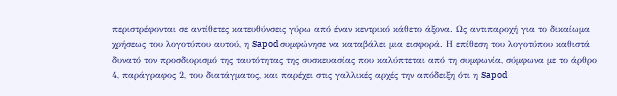περιστρέφονται σε αντίθετες κατευθύνσεις γύρω από έναν κεντρικό κάθετο άξονα. Ως αντιπαροχή για το δικαίωμα χρήσεως του λογοτύπου αυτού, η Sapod συμφώνησε να καταβάλει μια εισφορά. Η επίθεση του λογοτύπου καθιστά δυνατό τον προσδιορισμό της ταυτότητας της συσκευασίας που καλύπτεται από τη συμφωνία, σύμφωνα με το άρθρο 4, παράγραφος 2, του διατάγματος, και παρέχει στις γαλλικές αρχές την απόδειξη ότι η Sapod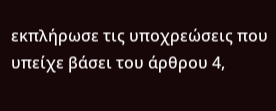εκπλήρωσε τις υποχρεώσεις που υπείχε βάσει του άρθρου 4,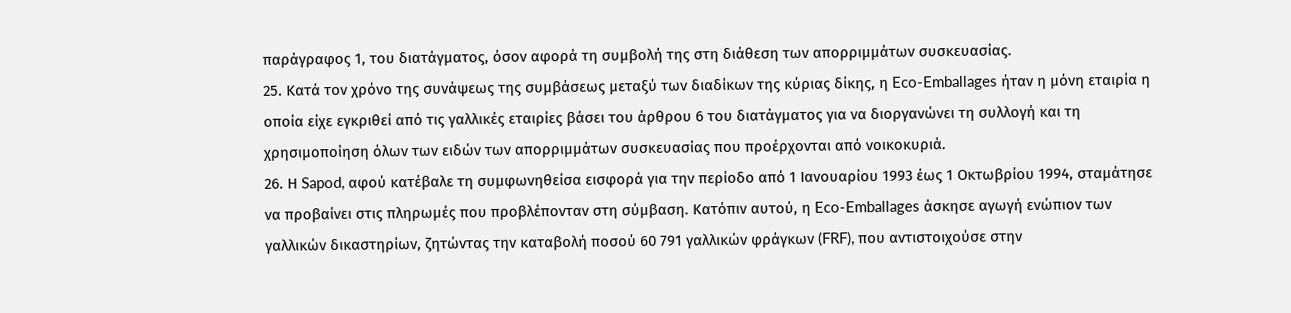παράγραφος 1, του διατάγματος, όσον αφορά τη συμβολή της στη διάθεση των απορριμμάτων συσκευασίας.
25. Κατά τον χρόνο της συνάψεως της συμβάσεως μεταξύ των διαδίκων της κύριας δίκης, η Eco-Emballages ήταν η μόνη εταιρία η οποία είχε εγκριθεί από τις γαλλικές εταιρίες βάσει του άρθρου 6 του διατάγματος για να διοργανώνει τη συλλογή και τη χρησιμοποίηση όλων των ειδών των απορριμμάτων συσκευασίας που προέρχονται από νοικοκυριά.
26. Η Sapod, αφού κατέβαλε τη συμφωνηθείσα εισφορά για την περίοδο από 1 Ιανουαρίου 1993 έως 1 Οκτωβρίου 1994, σταμάτησε να προβαίνει στις πληρωμές που προβλέπονταν στη σύμβαση. Κατόπιν αυτού, η Eco-Emballages άσκησε αγωγή ενώπιον των γαλλικών δικαστηρίων, ζητώντας την καταβολή ποσού 60 791 γαλλικών φράγκων (FRF), που αντιστοιχούσε στην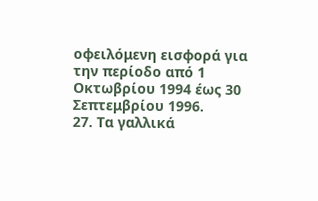οφειλόμενη εισφορά για την περίοδο από 1 Οκτωβρίου 1994 έως 30 Σεπτεμβρίου 1996.
27. Τα γαλλικά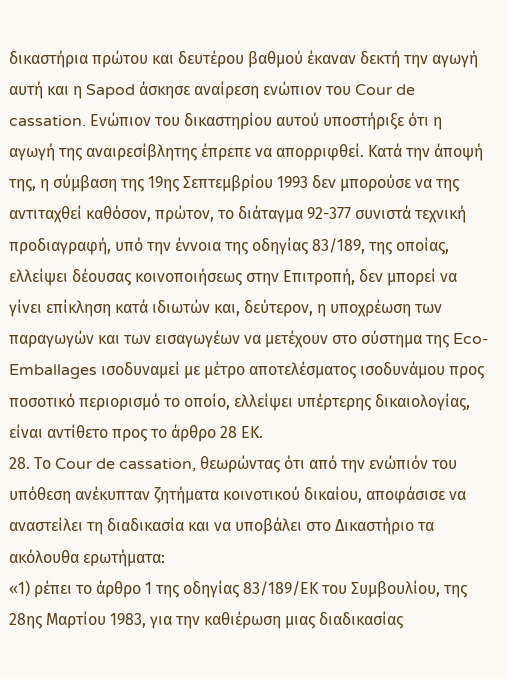δικαστήρια πρώτου και δευτέρου βαθμού έκαναν δεκτή την αγωγή αυτή και η Sapod άσκησε αναίρεση ενώπιον του Cour de cassation. Ενώπιον του δικαστηρίου αυτού υποστήριξε ότι η αγωγή της αναιρεσίβλητης έπρεπε να απορριφθεί. Κατά την άποψή της, η σύμβαση της 19ης Σεπτεμβρίου 1993 δεν μπορούσε να της αντιταχθεί καθόσον, πρώτον, το διάταγμα 92-377 συνιστά τεχνική προδιαγραφή, υπό την έννοια της οδηγίας 83/189, της οποίας, ελλείψει δέουσας κοινοποιήσεως στην Επιτροπή, δεν μπορεί να γίνει επίκληση κατά ιδιωτών και, δεύτερον, η υποχρέωση των παραγωγών και των εισαγωγέων να μετέχουν στο σύστημα της Eco-Emballages ισοδυναμεί με μέτρο αποτελέσματος ισοδυνάμου προς ποσοτικό περιορισμό το οποίο, ελλείψει υπέρτερης δικαιολογίας, είναι αντίθετο προς το άρθρο 28 ΕΚ.
28. Το Cour de cassation, θεωρώντας ότι από την ενώπιόν του υπόθεση ανέκυπταν ζητήματα κοινοτικού δικαίου, αποφάσισε να αναστείλει τη διαδικασία και να υποβάλει στο Δικαστήριο τα ακόλουθα ερωτήματα:
«1) ρέπει το άρθρο 1 της οδηγίας 83/189/ΕΚ του Συμβουλίου, της 28ης Μαρτίου 1983, για την καθιέρωση μιας διαδικασίας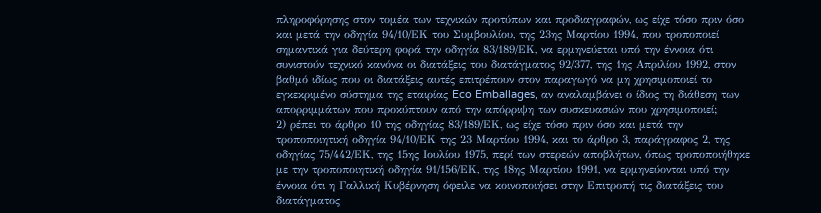πληροφόρησης στον τομέα των τεχνικών προτύπων και προδιαγραφών, ως είχε τόσο πριν όσο και μετά την οδηγία 94/10/ΕΚ του Συμβουλίου, της 23ης Μαρτίου 1994, που τροποποιεί σημαντικά για δεύτερη φορά την οδηγία 83/189/ΕΚ, να ερμηνεύεται υπό την έννοια ότι συνιστούν τεχνικό κανόνα οι διατάξεις του διατάγματος 92/377, της 1ης Απριλίου 1992, στον βαθμό ιδίως που οι διατάξεις αυτές επιτρέπουν στον παραγωγό να μη χρησιμοποιεί το εγκεκριμένο σύστημα της εταιρίας Eco Emballages, αν αναλαμβάνει ο ίδιος τη διάθεση των απορριμμάτων που προκύπτουν από την απόρριψη των συσκευασιών που χρησιμοποιεί;
2) ρέπει το άρθρο 10 της οδηγίας 83/189/ΕΚ, ως είχε τόσο πριν όσο και μετά την τροποποιητική οδηγία 94/10/ΕΚ της 23 Μαρτίου 1994, και το άρθρο 3, παράγραφος 2, της οδηγίας 75/442/ΕΚ, της 15ης Ιουλίου 1975, περί των στερεών αποβλήτων, όπως τροποποιήθηκε με την τροποποιητική οδηγία 91/156/ΕΚ, της 18ης Μαρτίου 1991, να ερμηνεύονται υπό την έννοια ότι η Γαλλική Κυβέρνηση όφειλε να κοινοποιήσει στην Επιτροπή τις διατάξεις του διατάγματος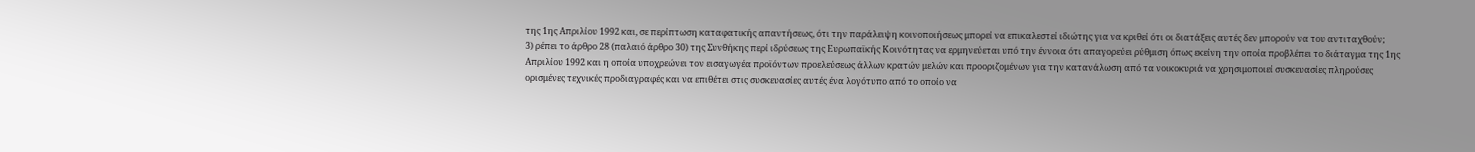της 1ης Απριλίου 1992 και, σε περίπτωση καταφατικής απαντήσεως, ότι την παράλειψη κοινοποιήσεως μπορεί να επικαλεστεί ιδιώτης για να κριθεί ότι οι διατάξεις αυτές δεν μπορούν να του αντιταχθούν;
3) ρέπει το άρθρο 28 (παλαιό άρθρο 30) της Συνθήκης περί ιδρύσεως της Ευρωπαϊκής Κοινότητας να ερμηνεύεται υπό την έννοια ότι απαγορεύει ρύθμιση όπως εκείνη την οποία προβλέπει το διάταγμα της 1ης Απριλίου 1992 και η οποία υποχρεώνει τον εισαγωγέα προϊόντων προελεύσεως άλλων κρατών μελών και προοριζομένων για την κατανάλωση από τα νοικοκυριά να χρησιμοποιεί συσκευασίες πληρούσες ορισμένες τεχνικές προδιαγραφές και να επιθέτει στις συσκευασίες αυτές ένα λογότυπο από το οποίο να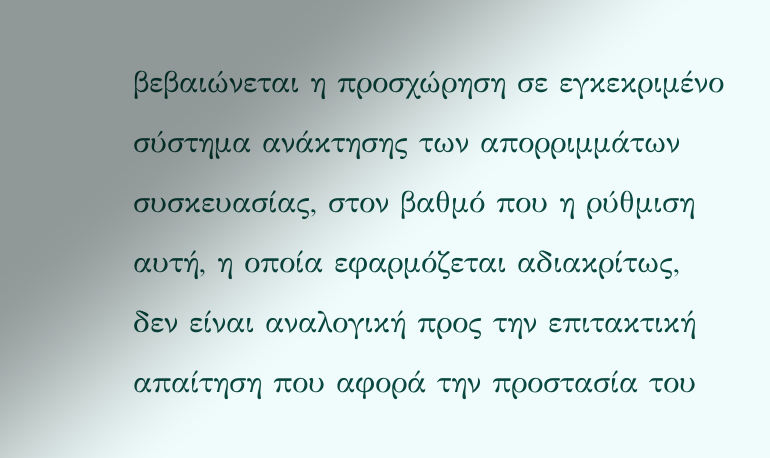βεβαιώνεται η προσχώρηση σε εγκεκριμένο σύστημα ανάκτησης των απορριμμάτων συσκευασίας, στον βαθμό που η ρύθμιση αυτή, η οποία εφαρμόζεται αδιακρίτως, δεν είναι αναλογική προς την επιτακτική απαίτηση που αφορά την προστασία του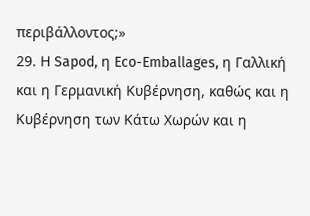περιβάλλοντος;»
29. Η Sapod, η Eco-Emballages, η Γαλλική και η Γερμανική Κυβέρνηση, καθώς και η Κυβέρνηση των Κάτω Χωρών και η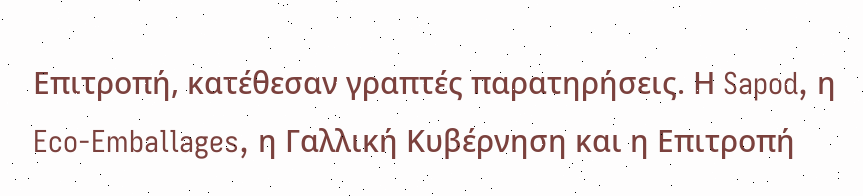Επιτροπή, κατέθεσαν γραπτές παρατηρήσεις. Η Sapod, η Eco-Emballages, η Γαλλική Κυβέρνηση και η Επιτροπή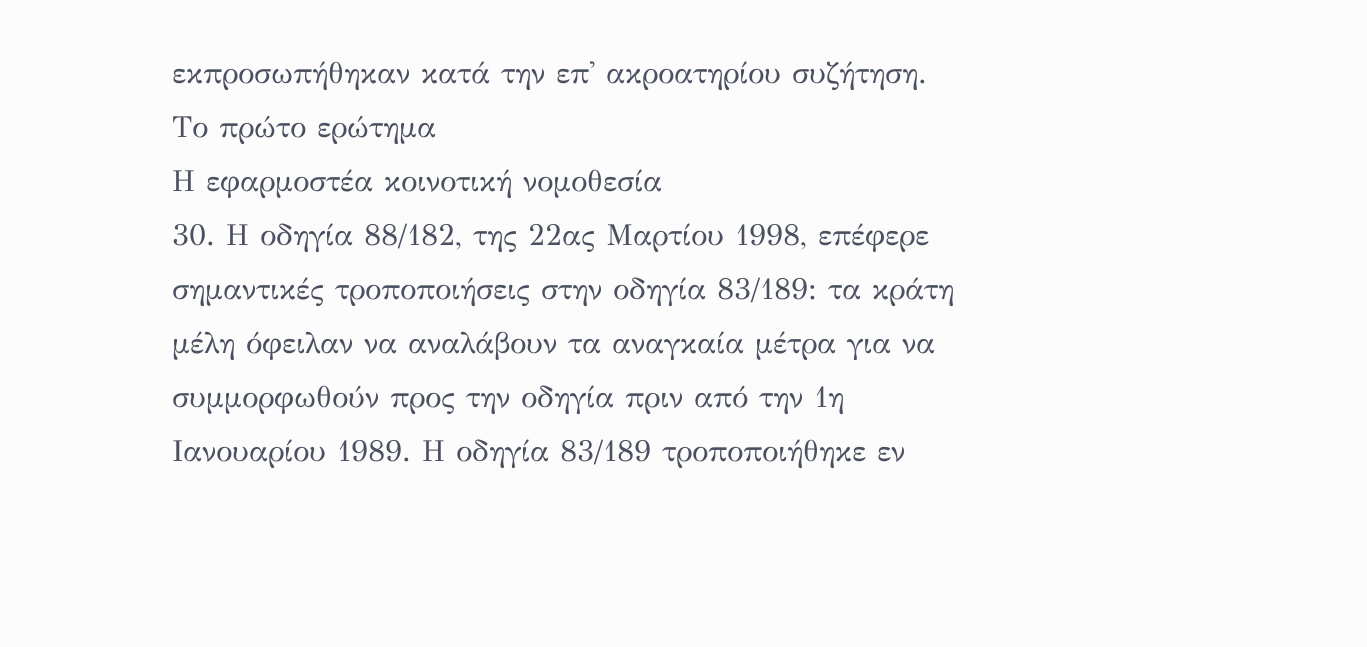εκπροσωπήθηκαν κατά την επ' ακροατηρίου συζήτηση.
Το πρώτο ερώτημα
Η εφαρμοστέα κοινοτική νομοθεσία
30. Η οδηγία 88/182, της 22ας Μαρτίου 1998, επέφερε σημαντικές τροποποιήσεις στην οδηγία 83/189: τα κράτη μέλη όφειλαν να αναλάβουν τα αναγκαία μέτρα για να συμμορφωθούν προς την οδηγία πριν από την 1η Ιανουαρίου 1989. Η οδηγία 83/189 τροποποιήθηκε εν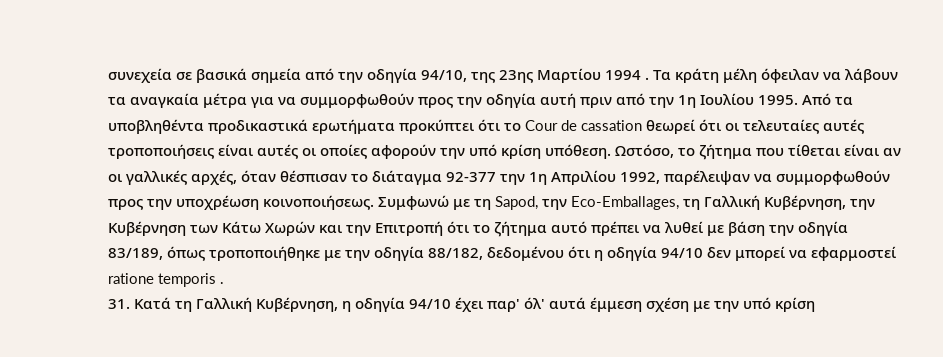συνεχεία σε βασικά σημεία από την οδηγία 94/10, της 23ης Μαρτίου 1994 . Τα κράτη μέλη όφειλαν να λάβουν τα αναγκαία μέτρα για να συμμορφωθούν προς την οδηγία αυτή πριν από την 1η Ιουλίου 1995. Από τα υποβληθέντα προδικαστικά ερωτήματα προκύπτει ότι το Cour de cassation θεωρεί ότι οι τελευταίες αυτές τροποποιήσεις είναι αυτές οι οποίες αφορούν την υπό κρίση υπόθεση. Ωστόσο, το ζήτημα που τίθεται είναι αν οι γαλλικές αρχές, όταν θέσπισαν το διάταγμα 92-377 την 1η Απριλίου 1992, παρέλειψαν να συμμορφωθούν προς την υποχρέωση κοινοποιήσεως. Συμφωνώ με τη Sapod, την Eco-Emballages, τη Γαλλική Κυβέρνηση, την Κυβέρνηση των Κάτω Χωρών και την Επιτροπή ότι το ζήτημα αυτό πρέπει να λυθεί με βάση την οδηγία 83/189, όπως τροποποιήθηκε με την οδηγία 88/182, δεδομένου ότι η οδηγία 94/10 δεν μπορεί να εφαρμοστεί ratione temporis .
31. Κατά τη Γαλλική Κυβέρνηση, η οδηγία 94/10 έχει παρ' όλ' αυτά έμμεση σχέση με την υπό κρίση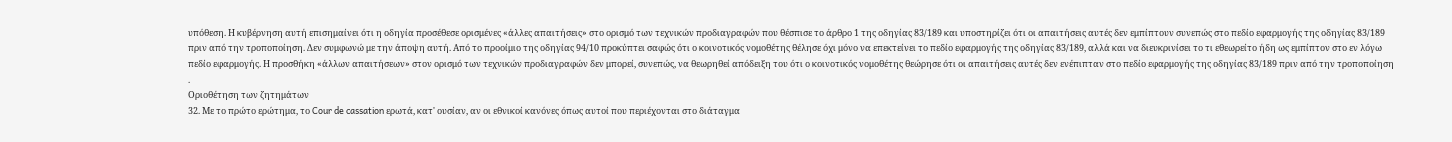υπόθεση. Η κυβέρνηση αυτή επισημαίνει ότι η οδηγία προσέθεσε ορισμένες «άλλες απαιτήσεις» στο ορισμό των τεχνικών προδιαγραφών που θέσπισε το άρθρο 1 της οδηγίας 83/189 και υποστηρίζει ότι οι απαιτήσεις αυτές δεν εμπίπτουν συνεπώς στο πεδίο εφαρμογής της οδηγίας 83/189 πριν από την τροποποίηση. Δεν συμφωνώ με την άποψη αυτή. Από το προοίμιο της οδηγίας 94/10 προκύπτει σαφώς ότι ο κοινοτικός νομοθέτης θέλησε όχι μόνο να επεκτείνει το πεδίο εφαρμογής της οδηγίας 83/189, αλλά και να διευκρινίσει το τι εθεωρείτο ήδη ως εμπίπτον στο εν λόγω πεδίο εφαρμογής. Η προσθήκη «άλλων απαιτήσεων» στον ορισμό των τεχνικών προδιαγραφών δεν μπορεί, συνεπώς, να θεωρηθεί απόδειξη του ότι ο κοινοτικός νομοθέτης θεώρησε ότι οι απαιτήσεις αυτές δεν ενέπιπταν στο πεδίο εφαρμογής της οδηγίας 83/189 πριν από την τροποποίηση .
Οριοθέτηση των ζητημάτων
32. Με το πρώτο ερώτημα, το Cour de cassation ερωτά, κατ' ουσίαν, αν οι εθνικοί κανόνες όπως αυτοί που περιέχονται στο διάταγμα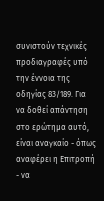συνιστούν τεχνικές προδιαγραφές υπό την έννοια της οδηγίας 83/189. Για να δοθεί απάντηση στο ερώτημα αυτό, είναι αναγκαίο - όπως αναφέρει η Επιτροπή - να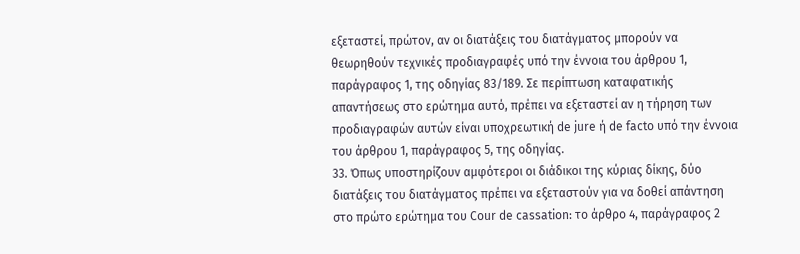εξεταστεί, πρώτον, αν οι διατάξεις του διατάγματος μπορούν να θεωρηθούν τεχνικές προδιαγραφές υπό την έννοια του άρθρου 1, παράγραφος 1, της οδηγίας 83/189. Σε περίπτωση καταφατικής απαντήσεως στο ερώτημα αυτό, πρέπει να εξεταστεί αν η τήρηση των προδιαγραφών αυτών είναι υποχρεωτική de jure ή de facto υπό την έννοια του άρθρου 1, παράγραφος 5, της οδηγίας.
33. Όπως υποστηρίζουν αμφότεροι οι διάδικοι της κύριας δίκης, δύο διατάξεις του διατάγματος πρέπει να εξεταστούν για να δοθεί απάντηση στο πρώτο ερώτημα του Cour de cassation: το άρθρο 4, παράγραφος 2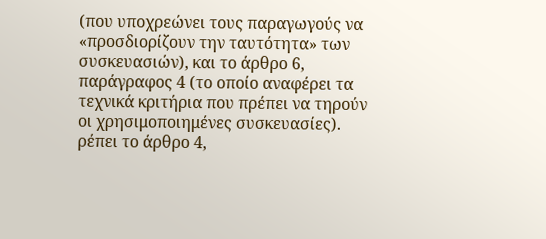(που υποχρεώνει τους παραγωγούς να «προσδιορίζουν την ταυτότητα» των συσκευασιών), και το άρθρο 6, παράγραφος 4 (το οποίο αναφέρει τα τεχνικά κριτήρια που πρέπει να τηρούν οι χρησιμοποιημένες συσκευασίες).
ρέπει το άρθρο 4,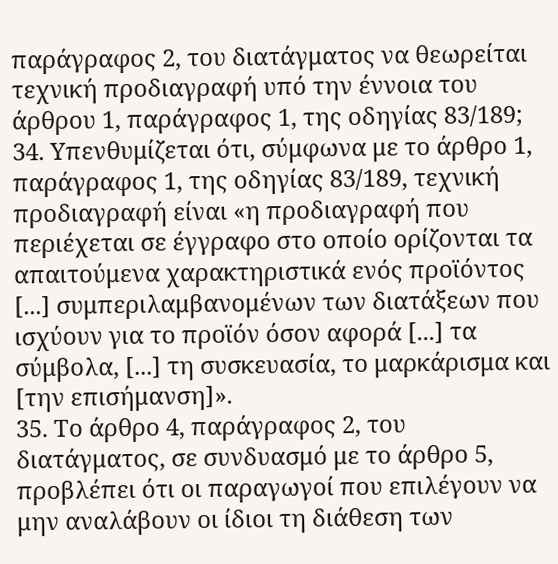παράγραφος 2, του διατάγματος να θεωρείται τεχνική προδιαγραφή υπό την έννοια του άρθρου 1, παράγραφος 1, της οδηγίας 83/189;
34. Υπενθυμίζεται ότι, σύμφωνα με το άρθρο 1, παράγραφος 1, της οδηγίας 83/189, τεχνική προδιαγραφή είναι «η προδιαγραφή που περιέχεται σε έγγραφο στο οποίο ορίζονται τα απαιτούμενα χαρακτηριστικά ενός προϊόντος [...] συμπεριλαμβανομένων των διατάξεων που ισχύουν για το προϊόν όσον αφορά [...] τα σύμβολα, [...] τη συσκευασία, το μαρκάρισμα και [την επισήμανση]».
35. Το άρθρο 4, παράγραφος 2, του διατάγματος, σε συνδυασμό με το άρθρο 5, προβλέπει ότι οι παραγωγοί που επιλέγουν να μην αναλάβουν οι ίδιοι τη διάθεση των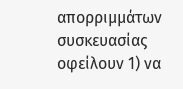απορριμμάτων συσκευασίας οφείλουν 1) να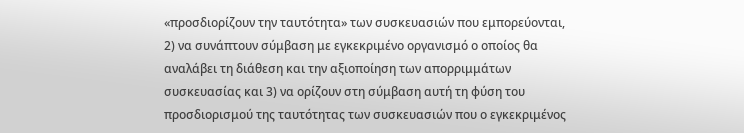«προσδιορίζουν την ταυτότητα» των συσκευασιών που εμπορεύονται, 2) να συνάπτουν σύμβαση με εγκεκριμένο οργανισμό ο οποίος θα αναλάβει τη διάθεση και την αξιοποίηση των απορριμμάτων συσκευασίας και 3) να ορίζουν στη σύμβαση αυτή τη φύση του προσδιορισμού της ταυτότητας των συσκευασιών που ο εγκεκριμένος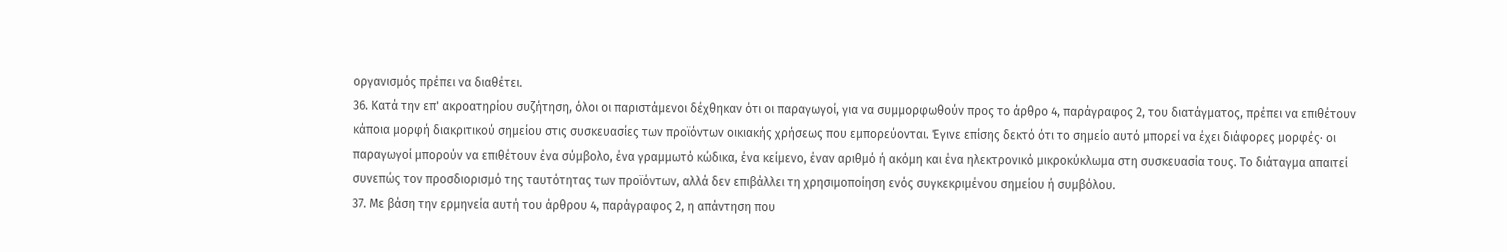οργανισμός πρέπει να διαθέτει.
36. Κατά την επ' ακροατηρίου συζήτηση, όλοι οι παριστάμενοι δέχθηκαν ότι οι παραγωγοί, για να συμμορφωθούν προς το άρθρο 4, παράγραφος 2, του διατάγματος, πρέπει να επιθέτουν κάποια μορφή διακριτικού σημείου στις συσκευασίες των προϊόντων οικιακής χρήσεως που εμπορεύονται. Έγινε επίσης δεκτό ότι το σημείο αυτό μπορεί να έχει διάφορες μορφές· οι παραγωγοί μπορούν να επιθέτουν ένα σύμβολο, ένα γραμμωτό κώδικα, ένα κείμενο, έναν αριθμό ή ακόμη και ένα ηλεκτρονικό μικροκύκλωμα στη συσκευασία τους. Το διάταγμα απαιτεί συνεπώς τον προσδιορισμό της ταυτότητας των προϊόντων, αλλά δεν επιβάλλει τη χρησιμοποίηση ενός συγκεκριμένου σημείου ή συμβόλου.
37. Με βάση την ερμηνεία αυτή του άρθρου 4, παράγραφος 2, η απάντηση που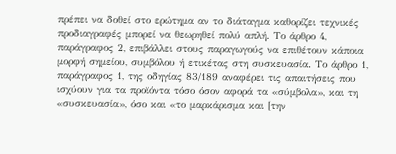πρέπει να δοθεί στο ερώτημα αν το διάταγμα καθορίζει τεχνικές προδιαγραφές μπορεί να θεωρηθεί πολύ απλή. Το άρθρο 4, παράγραφος 2, επιβάλλει στους παραγωγούς να επιθέτουν κάποια μορφή σημείου, συμβόλου ή ετικέτας στη συσκευασία. Το άρθρο 1, παράγραφος 1, της οδηγίας 83/189 αναφέρει τις απαιτήσεις που ισχύουν για τα προϊόντα τόσο όσον αφορά τα «σύμβολα», και τη «συσκευασία», όσο και «το μαρκάρισμα και [την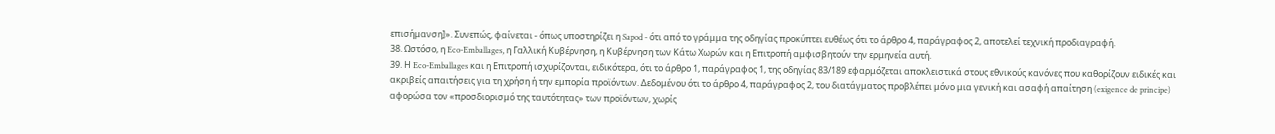επισήμανση]». Συνεπώς, φαίνεται - όπως υποστηρίζει η Sapod - ότι από το γράμμα της οδηγίας προκύπτει ευθέως ότι το άρθρο 4, παράγραφος 2, αποτελεί τεχνική προδιαγραφή.
38. Ωστόσο, η Eco-Emballages, η Γαλλική Κυβέρνηση, η Κυβέρνηση των Κάτω Χωρών και η Επιτροπή αμφισβητούν την ερμηνεία αυτή.
39. Η Eco-Emballages και η Επιτροπή ισχυρίζονται, ειδικότερα, ότι το άρθρο 1, παράγραφος 1, της οδηγίας 83/189 εφαρμόζεται αποκλειστικά στους εθνικούς κανόνες που καθορίζουν ειδικές και ακριβείς απαιτήσεις για τη χρήση ή την εμπορία προϊόντων. Δεδομένου ότι το άρθρο 4, παράγραφος 2, του διατάγματος προβλέπει μόνο μια γενική και ασαφή απαίτηση (exigence de principe) αφορώσα τον «προσδιορισμό της ταυτότητας» των προϊόντων, χωρίς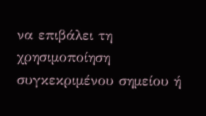να επιβάλει τη χρησιμοποίηση συγκεκριμένου σημείου ή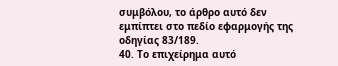συμβόλου, το άρθρο αυτό δεν εμπίπτει στο πεδίο εφαρμογής της οδηγίας 83/189.
40. Το επιχείρημα αυτό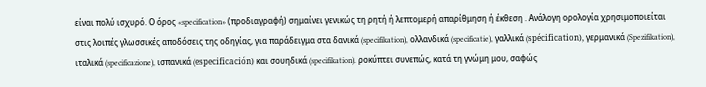είναι πολύ ισχυρό. Ο όρος «specification» (προδιαγραφή) σημαίνει γενικώς τη ρητή ή λεπτομερή απαρίθμηση ή έκθεση . Ανάλογη ορολογία χρησιμοποιείται στις λοιπές γλωσσικές αποδόσεις της οδηγίας, για παράδειγμα στα δανικά (specifikation), ολλανδικά (specificatie), γαλλικά (spécification), γερμανικά (Spezifikation), ιταλικά (specificazione), ισπανικά (especificación) και σουηδικά (specifikation). ροκύπτει συνεπώς, κατά τη γνώμη μου, σαφώς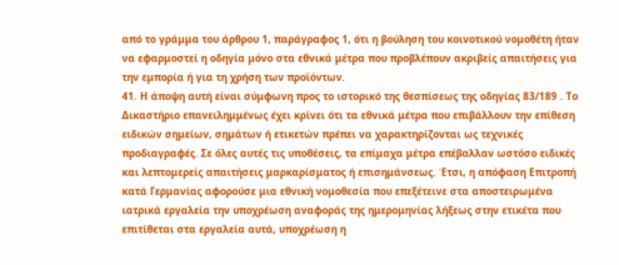από το γράμμα του άρθρου 1, παράγραφος 1, ότι η βούληση του κοινοτικού νομοθέτη ήταν να εφαρμοστεί η οδηγία μόνο στα εθνικά μέτρα που προβλέπουν ακριβείς απαιτήσεις για την εμπορία ή για τη χρήση των προϊόντων.
41. Η άποψη αυτή είναι σύμφωνη προς το ιστορικό της θεσπίσεως της οδηγίας 83/189 . Το Δικαστήριο επανειλημμένως έχει κρίνει ότι τα εθνικά μέτρα που επιβάλλουν την επίθεση ειδικών σημείων, σημάτων ή ετικετών πρέπει να χαρακτηρίζονται ως τεχνικές προδιαγραφές. Σε όλες αυτές τις υποθέσεις, τα επίμαχα μέτρα επέβαλλαν ωστόσο ειδικές και λεπτομερείς απαιτήσεις μαρκαρίσματος ή επισημάνσεως. Έτσι, η απόφαση Επιτροπή κατά Γερμανίας αφορούσε μια εθνική νομοθεσία που επεξέτεινε στα αποστειρωμένα ιατρικά εργαλεία την υποχρέωση αναφοράς της ημερομηνίας λήξεως στην ετικέτα που επιτίθεται στα εργαλεία αυτά, υποχρέωση η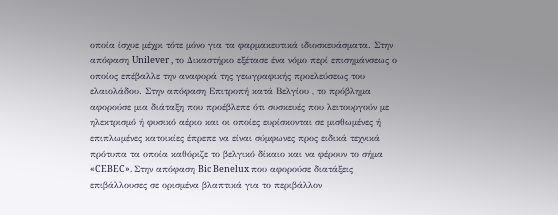οποία ίσχυε μέχρι τότε μόνο για τα φαρμακευτικά ιδιοσκευάσματα. Στην απόφαση Unilever , το Δικαστήριο εξέτασε ένα νόμο περί επισημάνσεως ο οποίος επέβαλλε την αναφορά της γεωγραφικής προελεύσεως του ελαιολάδου. Στην απόφαση Επιτροπή κατά Βελγίου , το πρόβλημα αφορούσε μια διάταξη που προέβλεπε ότι συσκευές που λειτουργούν με ηλεκτρισμό ή φυσικό αέριο και οι οποίες ευρίσκονται σε μισθωμένες ή επιπλωμένες κατοικίες έπρεπε να είναι σύμφωνες προς ειδικά τεχνικά πρότυπα τα οποία καθόριζε το βελγικό δίκαιο και να φέρουν το σήμα «CEBEC». Στην απόφαση Bic Benelux που αφορούσε διατάξεις επιβάλλουσες σε ορισμένα βλαπτικά για το περιβάλλον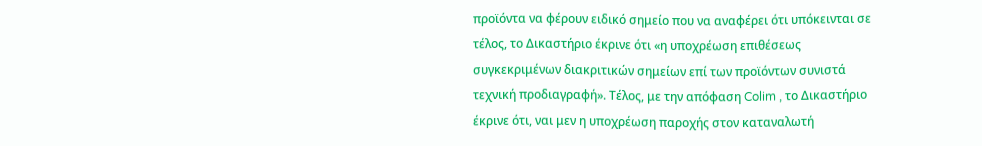προϊόντα να φέρουν ειδικό σημείο που να αναφέρει ότι υπόκεινται σε τέλος, το Δικαστήριο έκρινε ότι «η υποχρέωση επιθέσεως συγκεκριμένων διακριτικών σημείων επί των προϊόντων συνιστά τεχνική προδιαγραφή». Τέλος, με την απόφαση Colim , το Δικαστήριο έκρινε ότι, ναι μεν η υποχρέωση παροχής στον καταναλωτή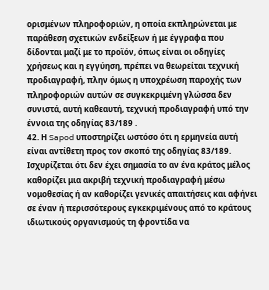ορισμένων πληροφοριών, η οποία εκπληρώνεται με παράθεση σχετικών ενδείξεων ή με έγγραφα που δίδονται μαζί με το προϊόν, όπως είναι οι οδηγίες χρήσεως και η εγγύηση, πρέπει να θεωρείται τεχνική προδιαγραφή, πλην όμως η υποχρέωση παροχής των πληροφοριών αυτών σε συγκεκριμένη γλώσσα δεν συνιστά, αυτή καθεαυτή, τεχνική προδιαγραφή υπό την έννοια της οδηγίας 83/189 .
42. Η Sapod υποστηρίζει ωστόσο ότι η ερμηνεία αυτή είναι αντίθετη προς τον σκοπό της οδηγίας 83/189. Ισχυρίζεται ότι δεν έχει σημασία το αν ένα κράτος μέλος καθορίζει μια ακριβή τεχνική προδιαγραφή μέσω νομοθεσίας ή αν καθορίζει γενικές απαιτήσεις και αφήνει σε έναν ή περισσότερους εγκεκριμένους από το κράτους ιδιωτικούς οργανισμούς τη φροντίδα να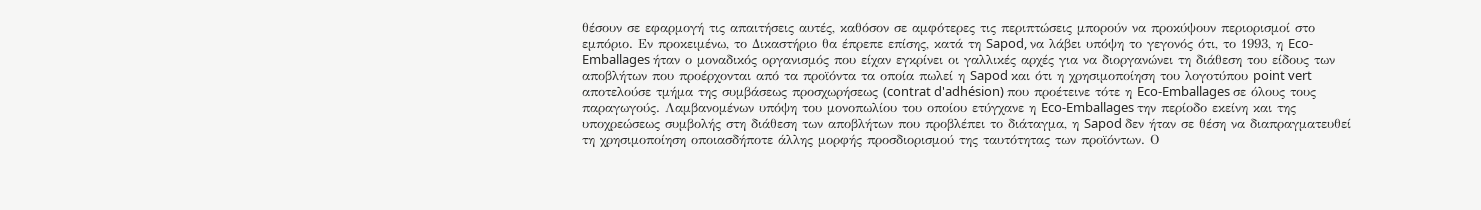θέσουν σε εφαρμογή τις απαιτήσεις αυτές, καθόσον σε αμφότερες τις περιπτώσεις μπορούν να προκύψουν περιορισμοί στο εμπόριο. Εν προκειμένω, το Δικαστήριο θα έπρεπε επίσης, κατά τη Sapod, να λάβει υπόψη το γεγονός ότι, το 1993, η Eco-Emballages ήταν ο μοναδικός οργανισμός που είχαν εγκρίνει οι γαλλικές αρχές για να διοργανώνει τη διάθεση του είδους των αποβλήτων που προέρχονται από τα προϊόντα τα οποία πωλεί η Sapod και ότι η χρησιμοποίηση του λογοτύπου point vert αποτελούσε τμήμα της συμβάσεως προσχωρήσεως (contrat d'adhésion) που προέτεινε τότε η Eco-Emballages σε όλους τους παραγωγούς. Λαμβανομένων υπόψη του μονοπωλίου του οποίου ετύγχανε η Eco-Emballages την περίοδο εκείνη και της υποχρεώσεως συμβολής στη διάθεση των αποβλήτων που προβλέπει το διάταγμα, η Sapod δεν ήταν σε θέση να διαπραγματευθεί τη χρησιμοποίηση οποιασδήποτε άλλης μορφής προσδιορισμού της ταυτότητας των προϊόντων. Ο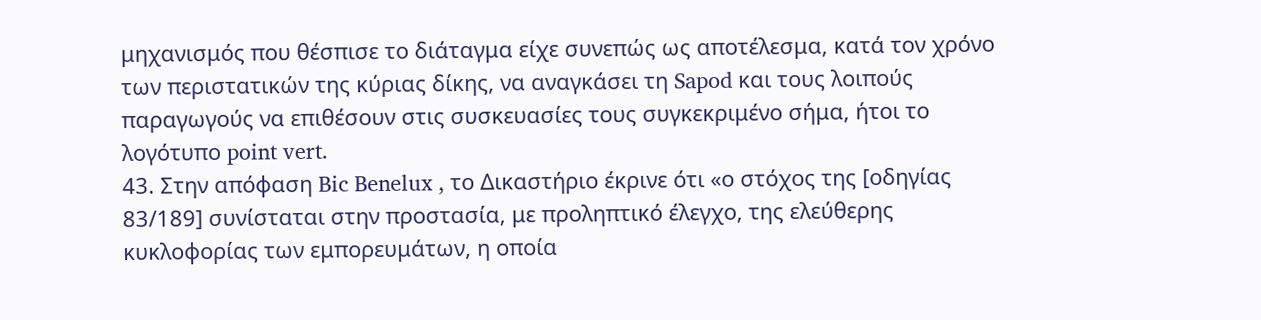μηχανισμός που θέσπισε το διάταγμα είχε συνεπώς ως αποτέλεσμα, κατά τον χρόνο των περιστατικών της κύριας δίκης, να αναγκάσει τη Sapod και τους λοιπούς παραγωγούς να επιθέσουν στις συσκευασίες τους συγκεκριμένο σήμα, ήτοι το λογότυπο point vert.
43. Στην απόφαση Bic Benelux , το Δικαστήριο έκρινε ότι «ο στόχος της [οδηγίας 83/189] συνίσταται στην προστασία, με προληπτικό έλεγχο, της ελεύθερης κυκλοφορίας των εμπορευμάτων, η οποία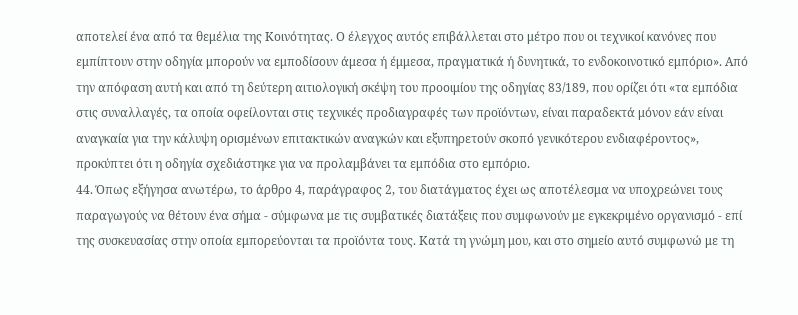αποτελεί ένα από τα θεμέλια της Κοινότητας. Ο έλεγχος αυτός επιβάλλεται στο μέτρο που οι τεχνικοί κανόνες που εμπίπτουν στην οδηγία μπορούν να εμποδίσουν άμεσα ή έμμεσα, πραγματικά ή δυνητικά, το ενδοκοινοτικό εμπόριο». Από την απόφαση αυτή και από τη δεύτερη αιτιολογική σκέψη του προοιμίου της οδηγίας 83/189, που ορίζει ότι «τα εμπόδια στις συναλλαγές, τα οποία οφείλονται στις τεχνικές προδιαγραφές των προϊόντων, είναι παραδεκτά μόνον εάν είναι αναγκαία για την κάλυψη ορισμένων επιτακτικών αναγκών και εξυπηρετούν σκοπό γενικότερου ενδιαφέροντος», προκύπτει ότι η οδηγία σχεδιάστηκε για να προλαμβάνει τα εμπόδια στο εμπόριο.
44. Όπως εξήγησα ανωτέρω, το άρθρο 4, παράγραφος 2, του διατάγματος έχει ως αποτέλεσμα να υποχρεώνει τους παραγωγούς να θέτουν ένα σήμα - σύμφωνα με τις συμβατικές διατάξεις που συμφωνούν με εγκεκριμένο οργανισμό - επί της συσκευασίας στην οποία εμπορεύονται τα προϊόντα τους. Κατά τη γνώμη μου, και στο σημείο αυτό συμφωνώ με τη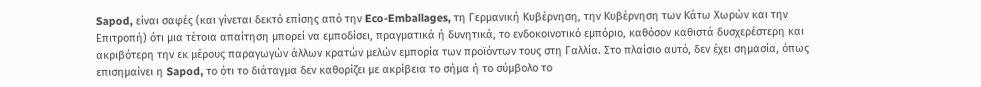Sapod, είναι σαφές (και γίνεται δεκτό επίσης από την Eco-Emballages, τη Γερμανική Κυβέρνηση, την Κυβέρνηση των Κάτω Χωρών και την Επιτροπή) ότι μια τέτοια απαίτηση μπορεί να εμποδίσει, πραγματικά ή δυνητικά, το ενδοκοινοτικό εμπόριο, καθόσον καθιστά δυσχερέστερη και ακριβότερη την εκ μέρους παραγωγών άλλων κρατών μελών εμπορία των προϊόντων τους στη Γαλλία. Στο πλαίσιο αυτό, δεν έχει σημασία, όπως επισημαίνει η Sapod, το ότι το διάταγμα δεν καθορίζει με ακρίβεια το σήμα ή το σύμβολο το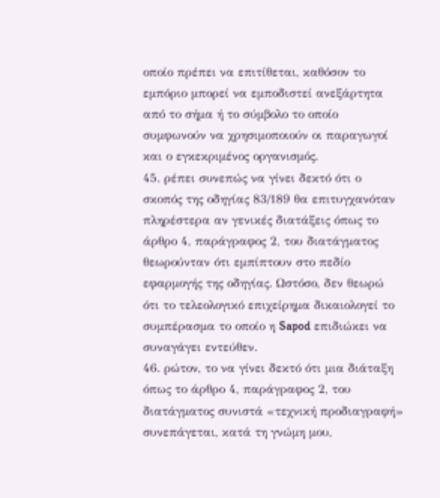οποίο πρέπει να επιτίθεται, καθόσον το εμπόριο μπορεί να εμποδιστεί ανεξάρτητα από το σήμα ή το σύμβολο το οποίο συμφωνούν να χρησιμοποιούν οι παραγωγοί και ο εγκεκριμένος οργανισμός.
45. ρέπει συνεπώς να γίνει δεκτό ότι ο σκοπός της οδηγίας 83/189 θα επιτυγχανόταν πληρέστερα αν γενικές διατάξεις όπως το άρθρο 4, παράγραφος 2, του διατάγματος θεωρούνταν ότι εμπίπτουν στο πεδίο εφαρμογής της οδηγίας. Ωστόσο, δεν θεωρώ ότι το τελεολογικό επιχείρημα δικαιολογεί το συμπέρασμα το οποίο η Sapod επιδιώκει να συναγάγει εντεύθεν.
46. ρώτον, το να γίνει δεκτό ότι μια διάταξη όπως το άρθρο 4, παράγραφος 2, του διατάγματος συνιστά «τεχνική προδιαγραφή» συνεπάγεται, κατά τη γνώμη μου,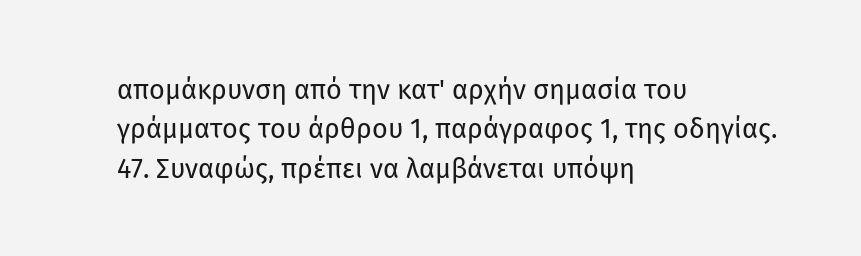απομάκρυνση από την κατ' αρχήν σημασία του γράμματος του άρθρου 1, παράγραφος 1, της οδηγίας.
47. Συναφώς, πρέπει να λαμβάνεται υπόψη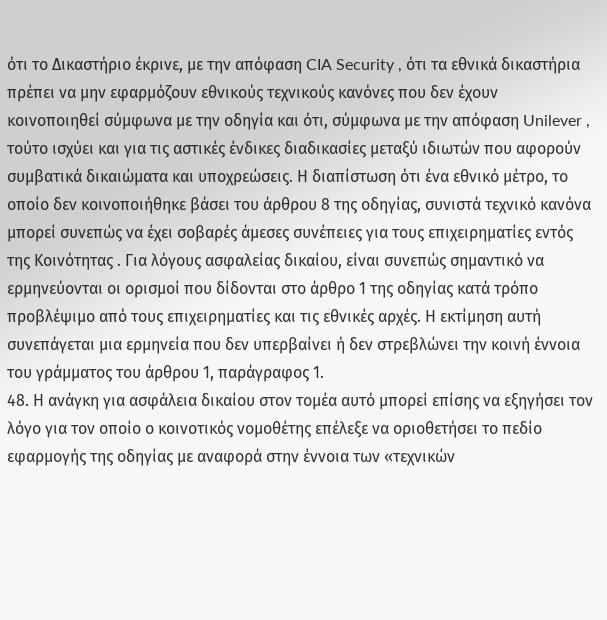ότι το Δικαστήριο έκρινε, με την απόφαση CIA Security , ότι τα εθνικά δικαστήρια πρέπει να μην εφαρμόζουν εθνικούς τεχνικούς κανόνες που δεν έχουν κοινοποιηθεί σύμφωνα με την οδηγία και ότι, σύμφωνα με την απόφαση Unilever , τούτο ισχύει και για τις αστικές ένδικες διαδικασίες μεταξύ ιδιωτών που αφορούν συμβατικά δικαιώματα και υποχρεώσεις. Η διαπίστωση ότι ένα εθνικό μέτρο, το οποίο δεν κοινοποιήθηκε βάσει του άρθρου 8 της οδηγίας, συνιστά τεχνικό κανόνα μπορεί συνεπώς να έχει σοβαρές άμεσες συνέπειες για τους επιχειρηματίες εντός της Κοινότητας . Για λόγους ασφαλείας δικαίου, είναι συνεπώς σημαντικό να ερμηνεύονται οι ορισμοί που δίδονται στο άρθρο 1 της οδηγίας κατά τρόπο προβλέψιμο από τους επιχειρηματίες και τις εθνικές αρχές. Η εκτίμηση αυτή συνεπάγεται μια ερμηνεία που δεν υπερβαίνει ή δεν στρεβλώνει την κοινή έννοια του γράμματος του άρθρου 1, παράγραφος 1.
48. Η ανάγκη για ασφάλεια δικαίου στον τομέα αυτό μπορεί επίσης να εξηγήσει τον λόγο για τον οποίο ο κοινοτικός νομοθέτης επέλεξε να οριοθετήσει το πεδίο εφαρμογής της οδηγίας με αναφορά στην έννοια των «τεχνικών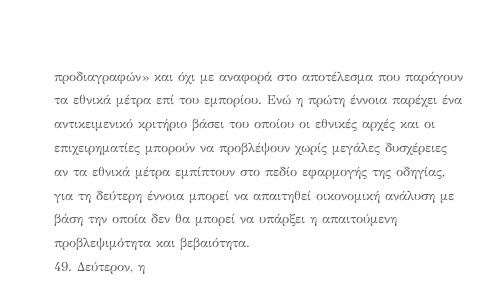προδιαγραφών» και όχι με αναφορά στο αποτέλεσμα που παράγουν τα εθνικά μέτρα επί του εμπορίου. Ενώ η πρώτη έννοια παρέχει ένα αντικειμενικό κριτήριο βάσει του οποίου οι εθνικές αρχές και οι επιχειρηματίες μπορούν να προβλέψουν χωρίς μεγάλες δυσχέρειες αν τα εθνικά μέτρα εμπίπτουν στο πεδίο εφαρμογής της οδηγίας, για τη δεύτερη έννοια μπορεί να απαιτηθεί οικονομική ανάλυση με βάση την οποία δεν θα μπορεί να υπάρξει η απαιτούμενη προβλεψιμότητα και βεβαιότητα.
49. Δεύτερον, η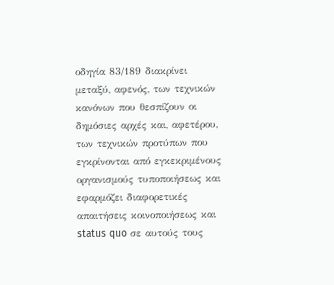οδηγία 83/189 διακρίνει μεταξύ, αφενός, των τεχνικών κανόνων που θεσπίζουν οι δημόσιες αρχές και, αφετέρου, των τεχνικών προτύπων που εγκρίνονται από εγκεκριμένους οργανισμούς τυποποιήσεως και εφαρμόζει διαφορετικές απαιτήσεις κοινοποιήσεως και status quo σε αυτούς τους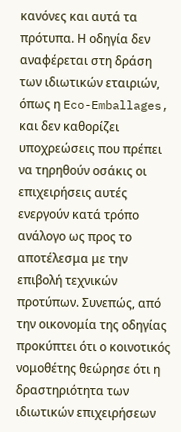κανόνες και αυτά τα πρότυπα. Η οδηγία δεν αναφέρεται στη δράση των ιδιωτικών εταιριών, όπως η Eco-Emballages, και δεν καθορίζει υποχρεώσεις που πρέπει να τηρηθούν οσάκις οι επιχειρήσεις αυτές ενεργούν κατά τρόπο ανάλογο ως προς το αποτέλεσμα με την επιβολή τεχνικών προτύπων. Συνεπώς, από την οικονομία της οδηγίας προκύπτει ότι ο κοινοτικός νομοθέτης θεώρησε ότι η δραστηριότητα των ιδιωτικών επιχειρήσεων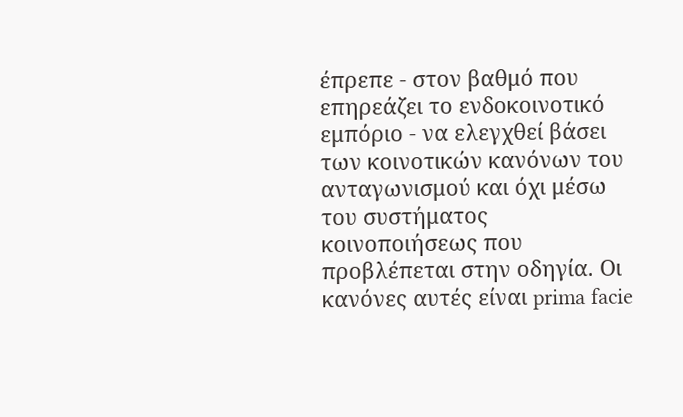έπρεπε - στον βαθμό που επηρεάζει το ενδοκοινοτικό εμπόριο - να ελεγχθεί βάσει των κοινοτικών κανόνων του ανταγωνισμού και όχι μέσω του συστήματος κοινοποιήσεως που προβλέπεται στην οδηγία. Οι κανόνες αυτές είναι prima facie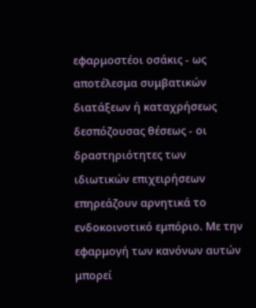εφαρμοστέοι οσάκις - ως αποτέλεσμα συμβατικών διατάξεων ή καταχρήσεως δεσπόζουσας θέσεως - οι δραστηριότητες των ιδιωτικών επιχειρήσεων επηρεάζουν αρνητικά το ενδοκοινοτικό εμπόριο. Με την εφαρμογή των κανόνων αυτών μπορεί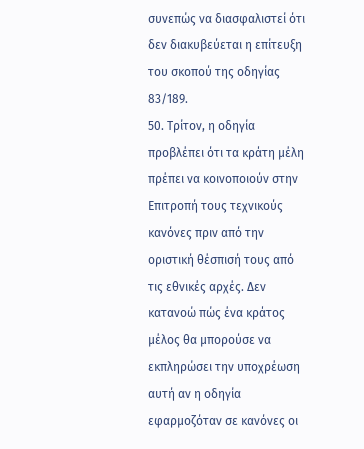συνεπώς να διασφαλιστεί ότι δεν διακυβεύεται η επίτευξη του σκοπού της οδηγίας 83/189.
50. Τρίτον, η οδηγία προβλέπει ότι τα κράτη μέλη πρέπει να κοινοποιούν στην Επιτροπή τους τεχνικούς κανόνες πριν από την οριστική θέσπισή τους από τις εθνικές αρχές. Δεν κατανοώ πώς ένα κράτος μέλος θα μπορούσε να εκπληρώσει την υποχρέωση αυτή αν η οδηγία εφαρμοζόταν σε κανόνες οι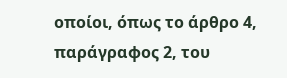οποίοι, όπως το άρθρο 4, παράγραφος 2, του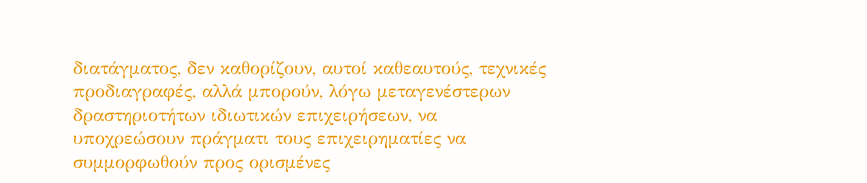διατάγματος, δεν καθορίζουν, αυτοί καθεαυτούς, τεχνικές προδιαγραφές, αλλά μπορούν, λόγω μεταγενέστερων δραστηριοτήτων ιδιωτικών επιχειρήσεων, να υποχρεώσουν πράγματι τους επιχειρηματίες να συμμορφωθούν προς ορισμένες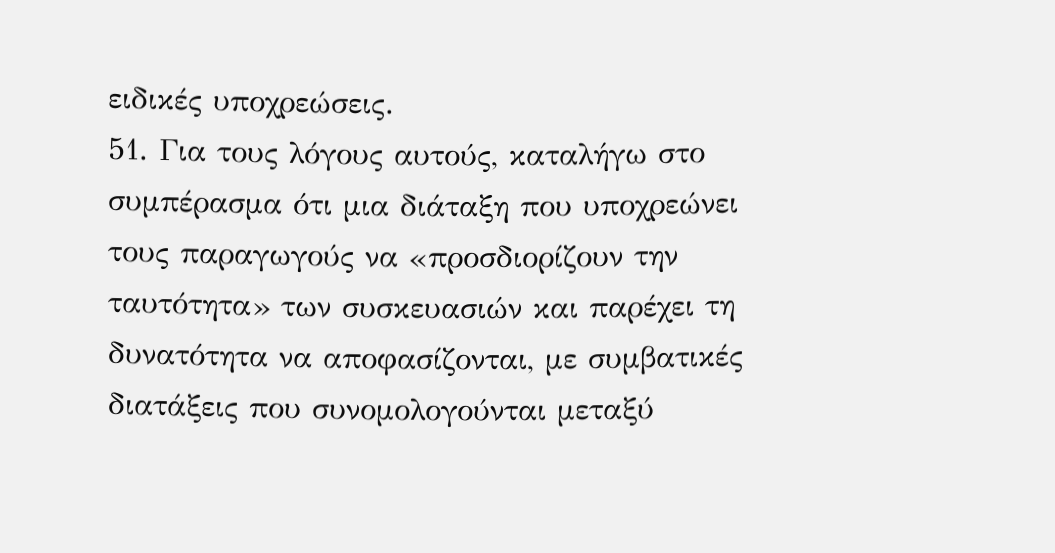ειδικές υποχρεώσεις.
51. Για τους λόγους αυτούς, καταλήγω στο συμπέρασμα ότι μια διάταξη που υποχρεώνει τους παραγωγούς να «προσδιορίζουν την ταυτότητα» των συσκευασιών και παρέχει τη δυνατότητα να αποφασίζονται, με συμβατικές διατάξεις που συνομολογούνται μεταξύ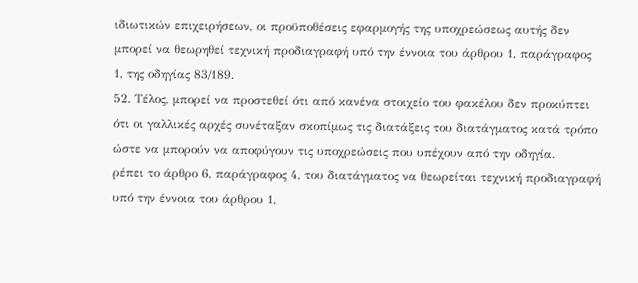ιδιωτικών επιχειρήσεων, οι προϋποθέσεις εφαρμογής της υποχρεώσεως αυτής δεν μπορεί να θεωρηθεί τεχνική προδιαγραφή υπό την έννοια του άρθρου 1, παράγραφος 1, της οδηγίας 83/189.
52. Τέλος, μπορεί να προστεθεί ότι από κανένα στοιχείο του φακέλου δεν προκύπτει ότι οι γαλλικές αρχές συνέταξαν σκοπίμως τις διατάξεις του διατάγματος κατά τρόπο ώστε να μπορούν να αποφύγουν τις υποχρεώσεις που υπέχουν από την οδηγία.
ρέπει το άρθρο 6, παράγραφος 4, του διατάγματος να θεωρείται τεχνική προδιαγραφή υπό την έννοια του άρθρου 1,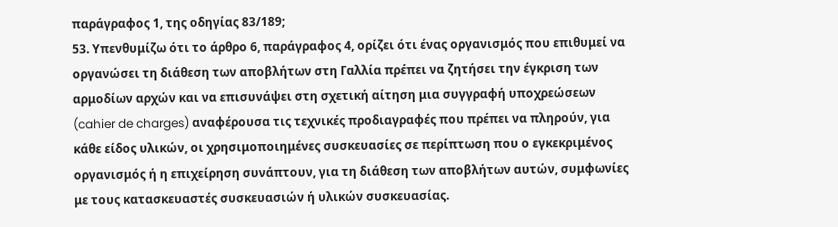παράγραφος 1, της οδηγίας 83/189;
53. Υπενθυμίζω ότι το άρθρο 6, παράγραφος 4, ορίζει ότι ένας οργανισμός που επιθυμεί να οργανώσει τη διάθεση των αποβλήτων στη Γαλλία πρέπει να ζητήσει την έγκριση των αρμοδίων αρχών και να επισυνάψει στη σχετική αίτηση μια συγγραφή υποχρεώσεων (cahier de charges) αναφέρουσα τις τεχνικές προδιαγραφές που πρέπει να πληρούν, για κάθε είδος υλικών, οι χρησιμοποιημένες συσκευασίες σε περίπτωση που ο εγκεκριμένος οργανισμός ή η επιχείρηση συνάπτουν, για τη διάθεση των αποβλήτων αυτών, συμφωνίες με τους κατασκευαστές συσκευασιών ή υλικών συσκευασίας.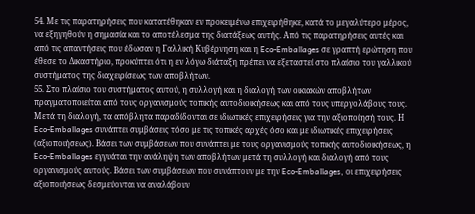54. Με τις παρατηρήσεις που κατατέθηκαν εν προκειμένω επιχειρήθηκε, κατά το μεγαλύτερο μέρος, να εξηγηθούν η σημασία και το αποτέλεσμα της διατάξεως αυτής. Από τις παρατηρήσεις αυτές και από τις απαντήσεις που έδωσαν η Γαλλική Κυβέρνηση και η Eco-Emballages σε γραπτή ερώτηση που έθεσε το Δικαστήριο, προκύπτει ότι η εν λόγω διάταξη πρέπει να εξεταστεί στο πλαίσιο του γαλλικού συστήματος της διαχειρίσεως των αποβλήτων.
55. Στο πλαίσιο του συστήματος αυτού, η συλλογή και η διαλογή των οικιακών αποβλήτων πραγματοποιείται από τους οργανισμούς τοπικής αυτοδιοικήσεως και από τους υπεργολάβους τους. Μετά τη διαλογή, τα απόβλητα παραδίδονται σε ιδιωτικές επιχειρήσεις για την αξιοποίησή τους. Η Eco-Emballages συνάπτει συμβάσεις τόσο με τις τοπικές αρχές όσο και με ιδιωτικές επιχειρήσεις (αξιοποιήσεως). Βάσει των συμβάσεων που συνάπτει με τους οργανισμούς τοπικής αυτοδιοικήσεως, η Eco-Emballages εγγυάται την ανάληψη των αποβλήτων μετά τη συλλογή και διαλογή από τους οργανισμούς αυτούς. Βάσει των συμβάσεων που συνάπτουν με την Eco-Emballages, οι επιχειρήσεις αξιοποιήσεως δεσμεύονται να αναλάβουν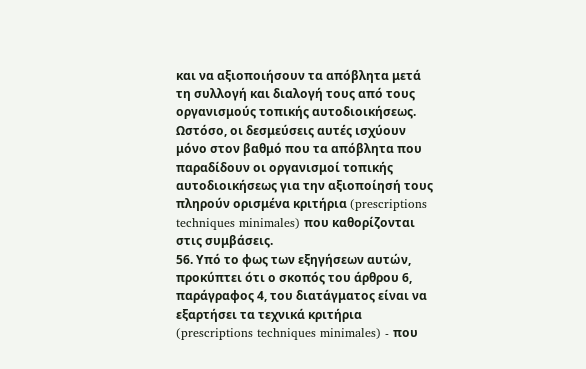και να αξιοποιήσουν τα απόβλητα μετά τη συλλογή και διαλογή τους από τους οργανισμούς τοπικής αυτοδιοικήσεως. Ωστόσο, οι δεσμεύσεις αυτές ισχύουν μόνο στον βαθμό που τα απόβλητα που παραδίδουν οι οργανισμοί τοπικής αυτοδιοικήσεως για την αξιοποίησή τους πληρούν ορισμένα κριτήρια (prescriptions techniques minimales) που καθορίζονται στις συμβάσεις.
56. Υπό το φως των εξηγήσεων αυτών, προκύπτει ότι ο σκοπός του άρθρου 6, παράγραφος 4, του διατάγματος είναι να εξαρτήσει τα τεχνικά κριτήρια (prescriptions techniques minimales) - που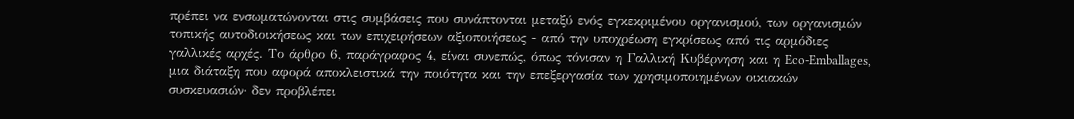πρέπει να ενσωματώνονται στις συμβάσεις που συνάπτονται μεταξύ ενός εγκεκριμένου οργανισμού, των οργανισμών τοπικής αυτοδιοικήσεως και των επιχειρήσεων αξιοποιήσεως - από την υποχρέωση εγκρίσεως από τις αρμόδιες γαλλικές αρχές. Το άρθρο 6, παράγραφος 4, είναι συνεπώς, όπως τόνισαν η Γαλλική Κυβέρνηση και η Eco-Emballages, μια διάταξη που αφορά αποκλειστικά την ποιότητα και την επεξεργασία των χρησιμοποιημένων οικιακών συσκευασιών· δεν προβλέπει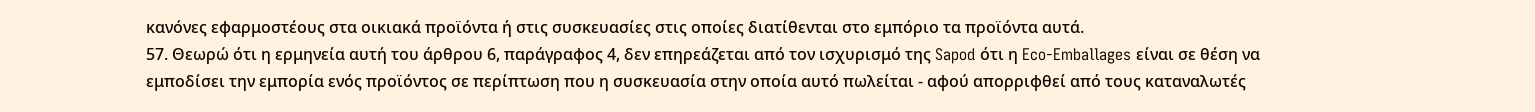κανόνες εφαρμοστέους στα οικιακά προϊόντα ή στις συσκευασίες στις οποίες διατίθενται στο εμπόριο τα προϊόντα αυτά.
57. Θεωρώ ότι η ερμηνεία αυτή του άρθρου 6, παράγραφος 4, δεν επηρεάζεται από τον ισχυρισμό της Sapod ότι η Eco-Emballages είναι σε θέση να εμποδίσει την εμπορία ενός προϊόντος σε περίπτωση που η συσκευασία στην οποία αυτό πωλείται - αφού απορριφθεί από τους καταναλωτές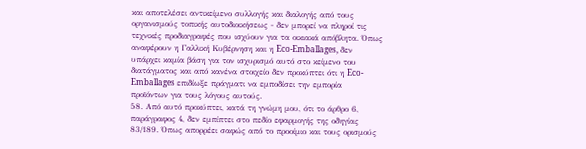και αποτελέσει αντικείμενο συλλογής και διαλογής από τους οργανισμούς τοπικής αυτοδιοικήσεως - δεν μπορεί να πληροί τις τεχνικές προδιαγραφές που ισχύουν για τα οικιακά απόβλητα. Όπως αναφέρουν η Γαλλική Κυβέρνηση και η Eco-Emballages, δεν υπάρχει καμία βάση για τον ισχυρισμό αυτό στο κείμενο του διατάγματος και από κανένα στοιχείο δεν προκύπτει ότι η Eco-Emballages επιδίωξε πράγματι να εμποδίσει την εμπορία προϊόντων για τους λόγους αυτούς.
58. Από αυτό προκύπτει, κατά τη γνώμη μου, ότι το άρθρο 6, παράγραφος 4, δεν εμπίπτει στο πεδίο εφαρμογής της οδηγίας 83/189. Όπως απορρέει σαφώς από το προοίμιο και τους ορισμούς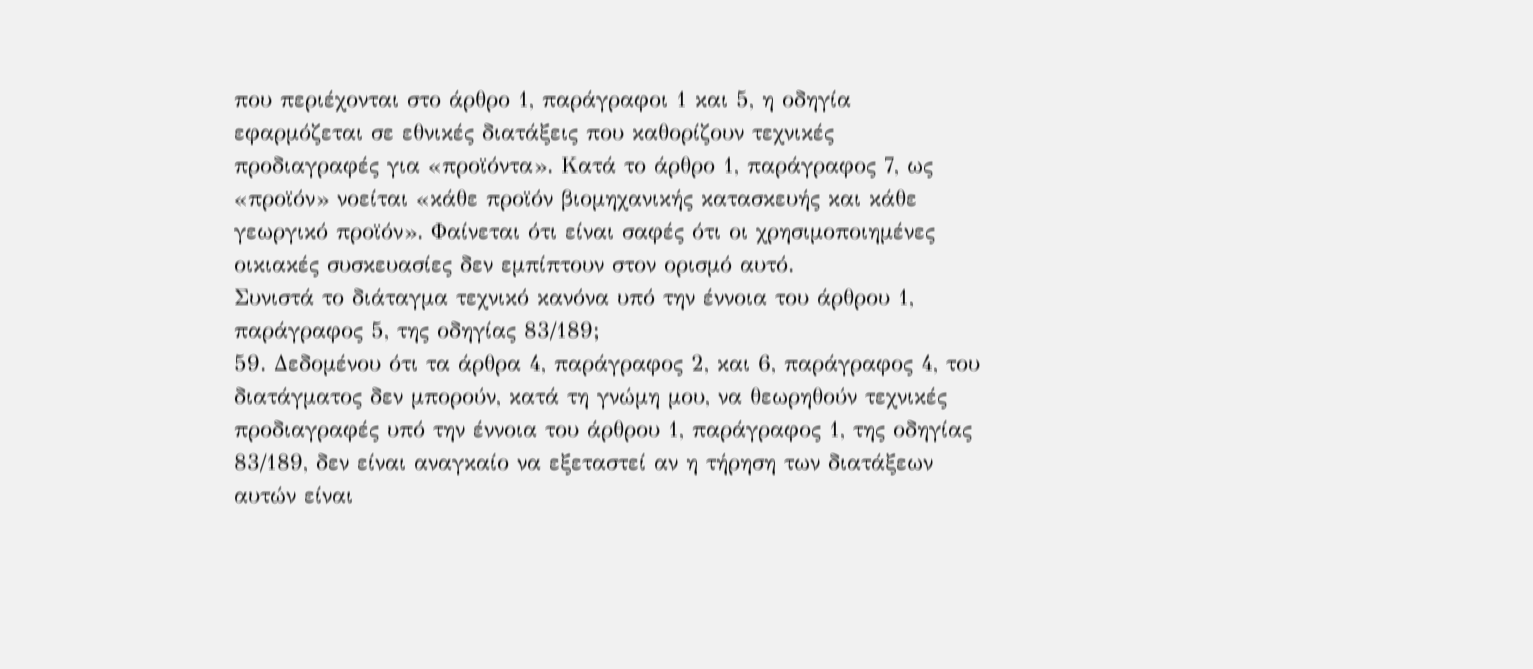που περιέχονται στο άρθρο 1, παράγραφοι 1 και 5, η οδηγία εφαρμόζεται σε εθνικές διατάξεις που καθορίζουν τεχνικές προδιαγραφές για «προϊόντα». Κατά το άρθρο 1, παράγραφος 7, ως «προϊόν» νοείται «κάθε προϊόν βιομηχανικής κατασκευής και κάθε γεωργικό προϊόν». Φαίνεται ότι είναι σαφές ότι οι χρησιμοποιημένες οικιακές συσκευασίες δεν εμπίπτουν στον ορισμό αυτό.
Συνιστά το διάταγμα τεχνικό κανόνα υπό την έννοια του άρθρου 1, παράγραφος 5, της οδηγίας 83/189;
59. Δεδομένου ότι τα άρθρα 4, παράγραφος 2, και 6, παράγραφος 4, του διατάγματος δεν μπορούν, κατά τη γνώμη μου, να θεωρηθούν τεχνικές προδιαγραφές υπό την έννοια του άρθρου 1, παράγραφος 1, της οδηγίας 83/189, δεν είναι αναγκαίο να εξεταστεί αν η τήρηση των διατάξεων αυτών είναι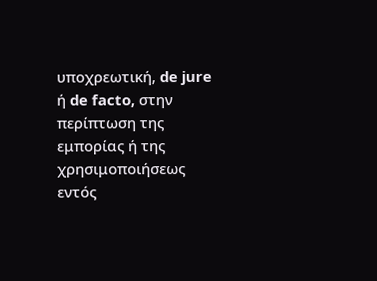υποχρεωτική, de jure ή de facto, στην περίπτωση της εμπορίας ή της χρησιμοποιήσεως εντός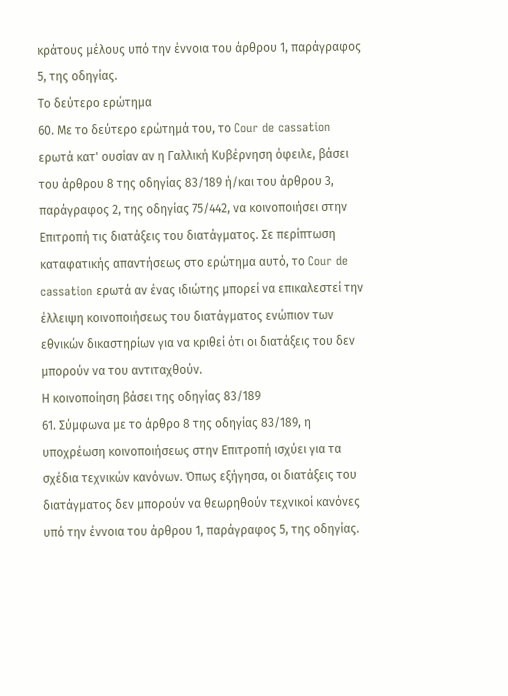κράτους μέλους υπό την έννοια του άρθρου 1, παράγραφος 5, της οδηγίας.
Το δεύτερο ερώτημα
60. Με το δεύτερο ερώτημά του, το Cour de cassation ερωτά κατ' ουσίαν αν η Γαλλική Κυβέρνηση όφειλε, βάσει του άρθρου 8 της οδηγίας 83/189 ή/και του άρθρου 3, παράγραφος 2, της οδηγίας 75/442, να κοινοποιήσει στην Επιτροπή τις διατάξεις του διατάγματος. Σε περίπτωση καταφατικής απαντήσεως στο ερώτημα αυτό, το Cour de cassation ερωτά αν ένας ιδιώτης μπορεί να επικαλεστεί την έλλειψη κοινοποιήσεως του διατάγματος ενώπιον των εθνικών δικαστηρίων για να κριθεί ότι οι διατάξεις του δεν μπορούν να του αντιταχθούν.
Η κοινοποίηση βάσει της οδηγίας 83/189
61. Σύμφωνα με το άρθρο 8 της οδηγίας 83/189, η υποχρέωση κοινοποιήσεως στην Επιτροπή ισχύει για τα σχέδια τεχνικών κανόνων. Όπως εξήγησα, οι διατάξεις του διατάγματος δεν μπορούν να θεωρηθούν τεχνικοί κανόνες υπό την έννοια του άρθρου 1, παράγραφος 5, της οδηγίας.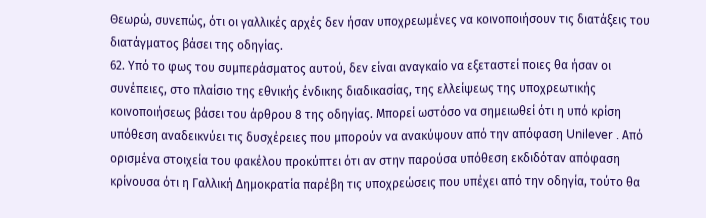Θεωρώ, συνεπώς, ότι οι γαλλικές αρχές δεν ήσαν υποχρεωμένες να κοινοποιήσουν τις διατάξεις του διατάγματος βάσει της οδηγίας.
62. Υπό το φως του συμπεράσματος αυτού, δεν είναι αναγκαίο να εξεταστεί ποιες θα ήσαν οι συνέπειες, στο πλαίσιο της εθνικής ένδικης διαδικασίας, της ελλείψεως της υποχρεωτικής κοινοποιήσεως βάσει του άρθρου 8 της οδηγίας. Μπορεί ωστόσο να σημειωθεί ότι η υπό κρίση υπόθεση αναδεικνύει τις δυσχέρειες που μπορούν να ανακύψουν από την απόφαση Unilever . Από ορισμένα στοιχεία του φακέλου προκύπτει ότι αν στην παρούσα υπόθεση εκδιδόταν απόφαση κρίνουσα ότι η Γαλλική Δημοκρατία παρέβη τις υποχρεώσεις που υπέχει από την οδηγία, τούτο θα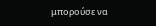μπορούσε να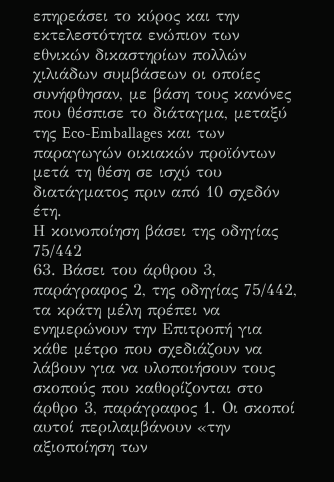επηρεάσει το κύρος και την εκτελεστότητα ενώπιον των εθνικών δικαστηρίων πολλών χιλιάδων συμβάσεων οι οποίες συνήφθησαν, με βάση τους κανόνες που θέσπισε το διάταγμα, μεταξύ της Eco-Emballages και των παραγωγών οικιακών προϊόντων μετά τη θέση σε ισχύ του διατάγματος πριν από 10 σχεδόν έτη.
Η κοινοποίηση βάσει της οδηγίας 75/442
63. Βάσει του άρθρου 3, παράγραφος 2, της οδηγίας 75/442, τα κράτη μέλη πρέπει να ενημερώνουν την Επιτροπή για κάθε μέτρο που σχεδιάζουν να λάβουν για να υλοποιήσουν τους σκοπούς που καθορίζονται στο άρθρο 3, παράγραφος 1. Οι σκοποί αυτοί περιλαμβάνουν «την αξιοποίηση των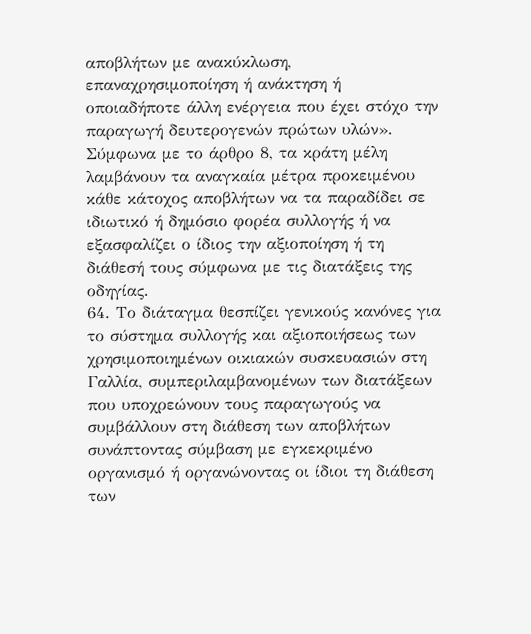αποβλήτων με ανακύκλωση, επαναχρησιμοποίηση ή ανάκτηση ή οποιαδήποτε άλλη ενέργεια που έχει στόχο την παραγωγή δευτερογενών πρώτων υλών». Σύμφωνα με το άρθρο 8, τα κράτη μέλη λαμβάνουν τα αναγκαία μέτρα προκειμένου κάθε κάτοχος αποβλήτων να τα παραδίδει σε ιδιωτικό ή δημόσιο φορέα συλλογής ή να εξασφαλίζει ο ίδιος την αξιοποίηση ή τη διάθεσή τους σύμφωνα με τις διατάξεις της οδηγίας.
64. Το διάταγμα θεσπίζει γενικούς κανόνες για το σύστημα συλλογής και αξιοποιήσεως των χρησιμοποιημένων οικιακών συσκευασιών στη Γαλλία, συμπεριλαμβανομένων των διατάξεων που υποχρεώνουν τους παραγωγούς να συμβάλλουν στη διάθεση των αποβλήτων συνάπτοντας σύμβαση με εγκεκριμένο οργανισμό ή οργανώνοντας οι ίδιοι τη διάθεση των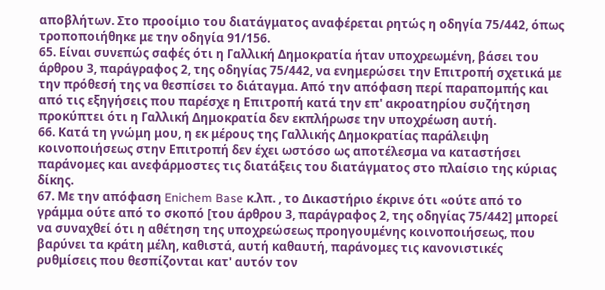αποβλήτων. Στο προοίμιο του διατάγματος αναφέρεται ρητώς η οδηγία 75/442, όπως τροποποιήθηκε με την οδηγία 91/156.
65. Είναι συνεπώς σαφές ότι η Γαλλική Δημοκρατία ήταν υποχρεωμένη, βάσει του άρθρου 3, παράγραφος 2, της οδηγίας 75/442, να ενημερώσει την Επιτροπή σχετικά με την πρόθεσή της να θεσπίσει το διάταγμα. Από την απόφαση περί παραπομπής και από τις εξηγήσεις που παρέσχε η Επιτροπή κατά την επ' ακροατηρίου συζήτηση προκύπτει ότι η Γαλλική Δημοκρατία δεν εκπλήρωσε την υποχρέωση αυτή.
66. Κατά τη γνώμη μου, η εκ μέρους της Γαλλικής Δημοκρατίας παράλειψη κοινοποιήσεως στην Επιτροπή δεν έχει ωστόσο ως αποτέλεσμα να καταστήσει παράνομες και ανεφάρμοστες τις διατάξεις του διατάγματος στο πλαίσιο της κύριας δίκης.
67. Με την απόφαση Enichem Base κ.λπ. , το Δικαστήριο έκρινε ότι «ούτε από το γράμμα ούτε από το σκοπό [του άρθρου 3, παράγραφος 2, της οδηγίας 75/442] μπορεί να συναχθεί ότι η αθέτηση της υποχρεώσεως προηγουμένης κοινοποιήσεως, που βαρύνει τα κράτη μέλη, καθιστά, αυτή καθαυτή, παράνομες τις κανονιστικές ρυθμίσεις που θεσπίζονται κατ' αυτόν τον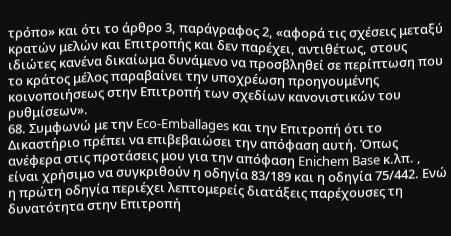τρόπο» και ότι το άρθρο 3, παράγραφος 2, «αφορά τις σχέσεις μεταξύ κρατών μελών και Επιτροπής και δεν παρέχει, αντιθέτως, στους ιδιώτες κανένα δικαίωμα δυνάμενο να προσβληθεί σε περίπτωση που το κράτος μέλος παραβαίνει την υποχρέωση προηγουμένης κοινοποιήσεως στην Επιτροπή των σχεδίων κανονιστικών του ρυθμίσεων».
68. Συμφωνώ με την Eco-Emballages και την Επιτροπή ότι το Δικαστήριο πρέπει να επιβεβαιώσει την απόφαση αυτή. Όπως ανέφερα στις προτάσεις μου για την απόφαση Enichem Base κ.λπ. , είναι χρήσιμο να συγκριθούν η οδηγία 83/189 και η οδηγία 75/442. Ενώ η πρώτη οδηγία περιέχει λεπτομερείς διατάξεις παρέχουσες τη δυνατότητα στην Επιτροπή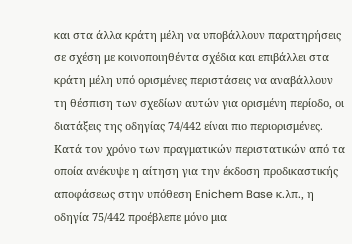και στα άλλα κράτη μέλη να υποβάλλουν παρατηρήσεις σε σχέση με κοινοποιηθέντα σχέδια και επιβάλλει στα κράτη μέλη υπό ορισμένες περιστάσεις να αναβάλλουν τη θέσπιση των σχεδίων αυτών για ορισμένη περίοδο, οι διατάξεις της οδηγίας 74/442 είναι πιο περιορισμένες. Κατά τον χρόνο των πραγματικών περιστατικών από τα οποία ανέκυψε η αίτηση για την έκδοση προδικαστικής αποφάσεως στην υπόθεση Enichem Base κ.λπ., η οδηγία 75/442 προέβλεπε μόνο μια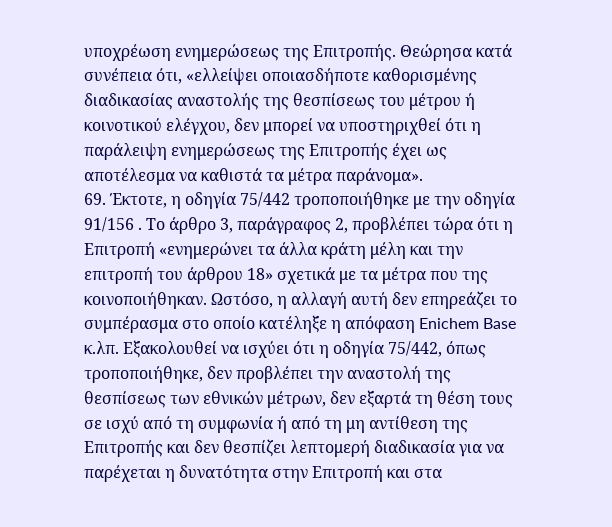υποχρέωση ενημερώσεως της Επιτροπής. Θεώρησα κατά συνέπεια ότι, «ελλείψει οποιασδήποτε καθορισμένης διαδικασίας αναστολής της θεσπίσεως του μέτρου ή κοινοτικού ελέγχου, δεν μπορεί να υποστηριχθεί ότι η παράλειψη ενημερώσεως της Επιτροπής έχει ως αποτέλεσμα να καθιστά τα μέτρα παράνομα».
69. Έκτοτε, η οδηγία 75/442 τροποποιήθηκε με την οδηγία 91/156 . Το άρθρο 3, παράγραφος 2, προβλέπει τώρα ότι η Επιτροπή «ενημερώνει τα άλλα κράτη μέλη και την επιτροπή του άρθρου 18» σχετικά με τα μέτρα που της κοινοποιήθηκαν. Ωστόσο, η αλλαγή αυτή δεν επηρεάζει το συμπέρασμα στο οποίο κατέληξε η απόφαση Enichem Base κ.λπ. Εξακολουθεί να ισχύει ότι η οδηγία 75/442, όπως τροποποιήθηκε, δεν προβλέπει την αναστολή της θεσπίσεως των εθνικών μέτρων, δεν εξαρτά τη θέση τους σε ισχύ από τη συμφωνία ή από τη μη αντίθεση της Επιτροπής και δεν θεσπίζει λεπτομερή διαδικασία για να παρέχεται η δυνατότητα στην Επιτροπή και στα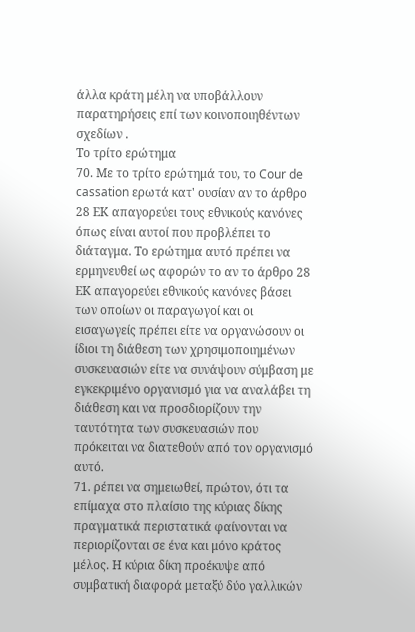άλλα κράτη μέλη να υποβάλλουν παρατηρήσεις επί των κοινοποιηθέντων σχεδίων .
Το τρίτο ερώτημα
70. Με το τρίτο ερώτημά του, το Cour de cassation ερωτά κατ' ουσίαν αν το άρθρο 28 ΕΚ απαγορεύει τους εθνικούς κανόνες όπως είναι αυτοί που προβλέπει το διάταγμα. Το ερώτημα αυτό πρέπει να ερμηνευθεί ως αφορών το αν το άρθρο 28 ΕΚ απαγορεύει εθνικούς κανόνες βάσει των οποίων οι παραγωγοί και οι εισαγωγείς πρέπει είτε να οργανώσουν οι ίδιοι τη διάθεση των χρησιμοποιημένων συσκευασιών είτε να συνάψουν σύμβαση με εγκεκριμένο οργανισμό για να αναλάβει τη διάθεση και να προσδιορίζουν την ταυτότητα των συσκευασιών που πρόκειται να διατεθούν από τον οργανισμό αυτό.
71. ρέπει να σημειωθεί, πρώτον, ότι τα επίμαχα στο πλαίσιο της κύριας δίκης πραγματικά περιστατικά φαίνονται να περιορίζονται σε ένα και μόνο κράτος μέλος. Η κύρια δίκη προέκυψε από συμβατική διαφορά μεταξύ δύο γαλλικών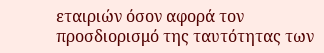εταιριών όσον αφορά τον προσδιορισμό της ταυτότητας των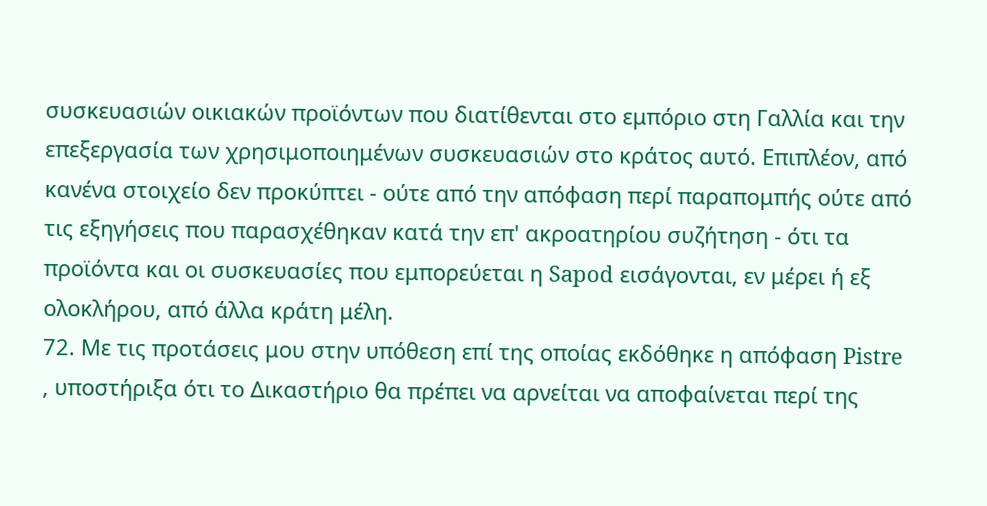συσκευασιών οικιακών προϊόντων που διατίθενται στο εμπόριο στη Γαλλία και την επεξεργασία των χρησιμοποιημένων συσκευασιών στο κράτος αυτό. Επιπλέον, από κανένα στοιχείο δεν προκύπτει - ούτε από την απόφαση περί παραπομπής ούτε από τις εξηγήσεις που παρασχέθηκαν κατά την επ' ακροατηρίου συζήτηση - ότι τα προϊόντα και οι συσκευασίες που εμπορεύεται η Sapod εισάγονται, εν μέρει ή εξ ολοκλήρου, από άλλα κράτη μέλη.
72. Με τις προτάσεις μου στην υπόθεση επί της οποίας εκδόθηκε η απόφαση Pistre , υποστήριξα ότι το Δικαστήριο θα πρέπει να αρνείται να αποφαίνεται περί της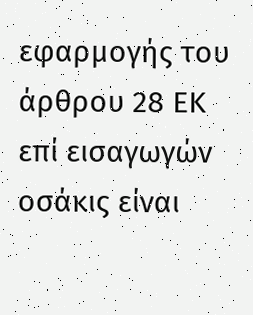εφαρμογής του άρθρου 28 ΕΚ επί εισαγωγών οσάκις είναι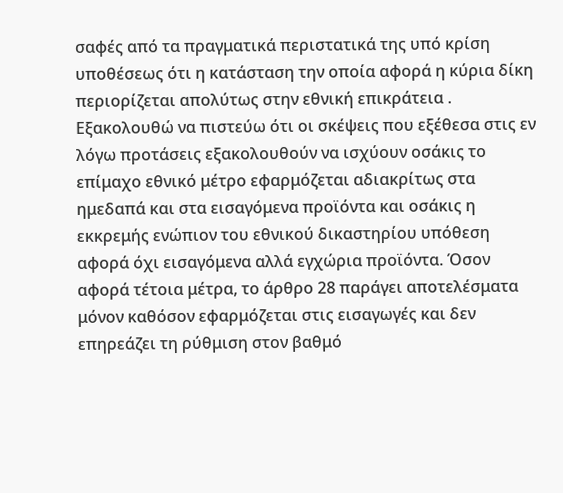σαφές από τα πραγματικά περιστατικά της υπό κρίση υποθέσεως ότι η κατάσταση την οποία αφορά η κύρια δίκη περιορίζεται απολύτως στην εθνική επικράτεια . Εξακολουθώ να πιστεύω ότι οι σκέψεις που εξέθεσα στις εν λόγω προτάσεις εξακολουθούν να ισχύουν οσάκις το επίμαχο εθνικό μέτρο εφαρμόζεται αδιακρίτως στα ημεδαπά και στα εισαγόμενα προϊόντα και οσάκις η εκκρεμής ενώπιον του εθνικού δικαστηρίου υπόθεση αφορά όχι εισαγόμενα αλλά εγχώρια προϊόντα. Όσον αφορά τέτοια μέτρα, το άρθρο 28 παράγει αποτελέσματα μόνον καθόσον εφαρμόζεται στις εισαγωγές και δεν επηρεάζει τη ρύθμιση στον βαθμό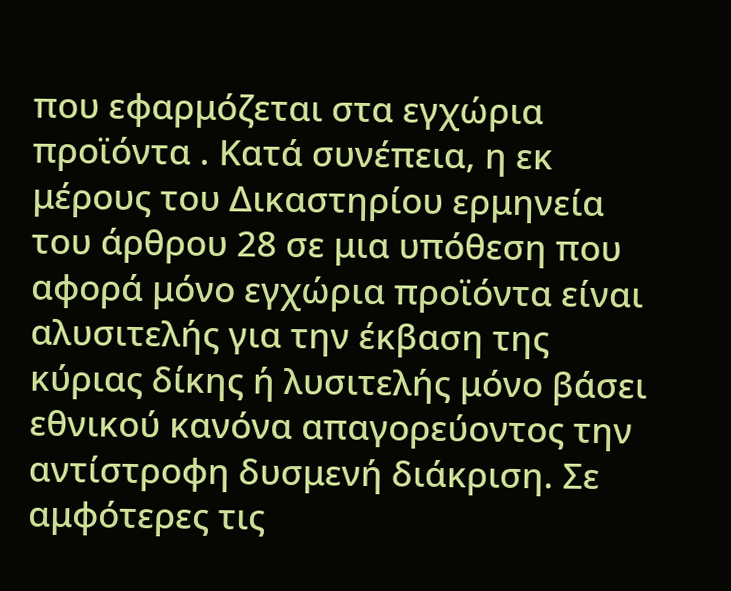που εφαρμόζεται στα εγχώρια προϊόντα . Κατά συνέπεια, η εκ μέρους του Δικαστηρίου ερμηνεία του άρθρου 28 σε μια υπόθεση που αφορά μόνο εγχώρια προϊόντα είναι αλυσιτελής για την έκβαση της κύριας δίκης ή λυσιτελής μόνο βάσει εθνικού κανόνα απαγορεύοντος την αντίστροφη δυσμενή διάκριση. Σε αμφότερες τις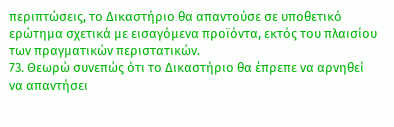περιπτώσεις, το Δικαστήριο θα απαντούσε σε υποθετικό ερώτημα σχετικά με εισαγόμενα προϊόντα, εκτός του πλαισίου των πραγματικών περιστατικών.
73. Θεωρώ συνεπώς ότι το Δικαστήριο θα έπρεπε να αρνηθεί να απαντήσει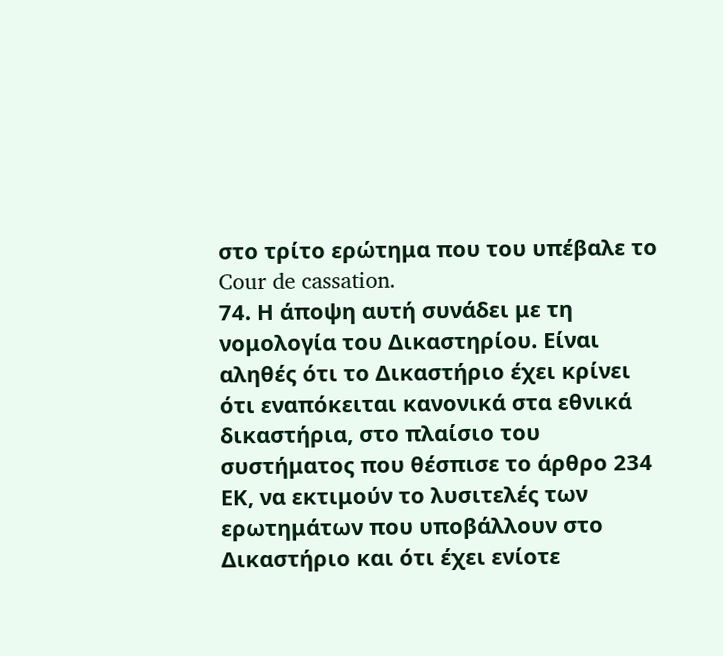στο τρίτο ερώτημα που του υπέβαλε το Cour de cassation.
74. Η άποψη αυτή συνάδει με τη νομολογία του Δικαστηρίου. Είναι αληθές ότι το Δικαστήριο έχει κρίνει ότι εναπόκειται κανονικά στα εθνικά δικαστήρια, στο πλαίσιο του συστήματος που θέσπισε το άρθρο 234 ΕΚ, να εκτιμούν το λυσιτελές των ερωτημάτων που υποβάλλουν στο Δικαστήριο και ότι έχει ενίοτε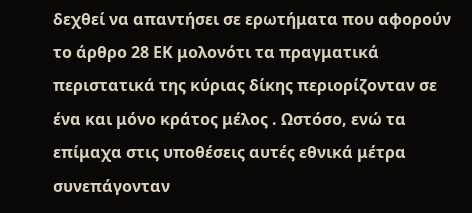δεχθεί να απαντήσει σε ερωτήματα που αφορούν το άρθρο 28 ΕΚ μολονότι τα πραγματικά περιστατικά της κύριας δίκης περιορίζονταν σε ένα και μόνο κράτος μέλος . Ωστόσο, ενώ τα επίμαχα στις υποθέσεις αυτές εθνικά μέτρα συνεπάγονταν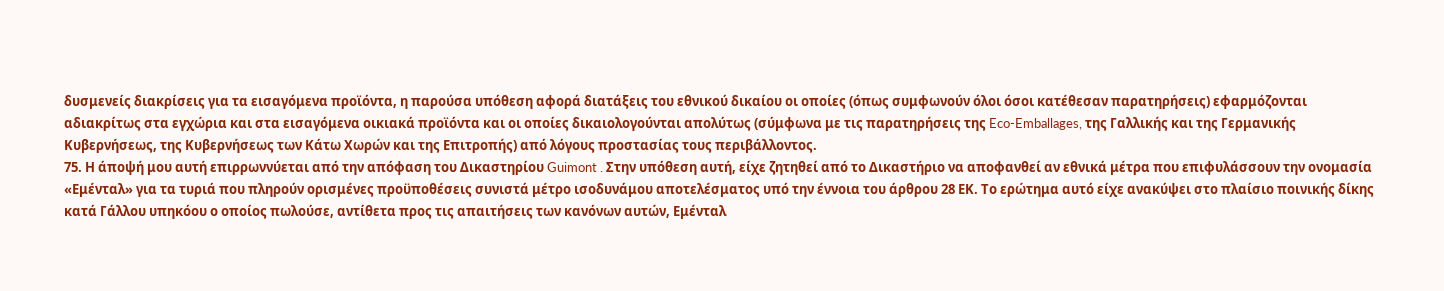δυσμενείς διακρίσεις για τα εισαγόμενα προϊόντα, η παρούσα υπόθεση αφορά διατάξεις του εθνικού δικαίου οι οποίες (όπως συμφωνούν όλοι όσοι κατέθεσαν παρατηρήσεις) εφαρμόζονται αδιακρίτως στα εγχώρια και στα εισαγόμενα οικιακά προϊόντα και οι οποίες δικαιολογούνται απολύτως (σύμφωνα με τις παρατηρήσεις της Eco-Emballages, της Γαλλικής και της Γερμανικής Κυβερνήσεως, της Κυβερνήσεως των Κάτω Χωρών και της Επιτροπής) από λόγους προστασίας τους περιβάλλοντος.
75. Η άποψή μου αυτή επιρρωννύεται από την απόφαση του Δικαστηρίου Guimont . Στην υπόθεση αυτή, είχε ζητηθεί από το Δικαστήριο να αποφανθεί αν εθνικά μέτρα που επιφυλάσσουν την ονομασία «Εμένταλ» για τα τυριά που πληρούν ορισμένες προϋποθέσεις συνιστά μέτρο ισοδυνάμου αποτελέσματος υπό την έννοια του άρθρου 28 ΕΚ. Το ερώτημα αυτό είχε ανακύψει στο πλαίσιο ποινικής δίκης κατά Γάλλου υπηκόου ο οποίος πωλούσε, αντίθετα προς τις απαιτήσεις των κανόνων αυτών, Εμένταλ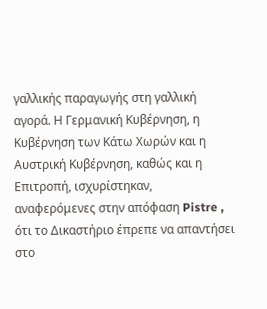γαλλικής παραγωγής στη γαλλική αγορά. Η Γερμανική Κυβέρνηση, η Κυβέρνηση των Κάτω Χωρών και η Αυστρική Κυβέρνηση, καθώς και η Επιτροπή, ισχυρίστηκαν, αναφερόμενες στην απόφαση Pistre , ότι το Δικαστήριο έπρεπε να απαντήσει στο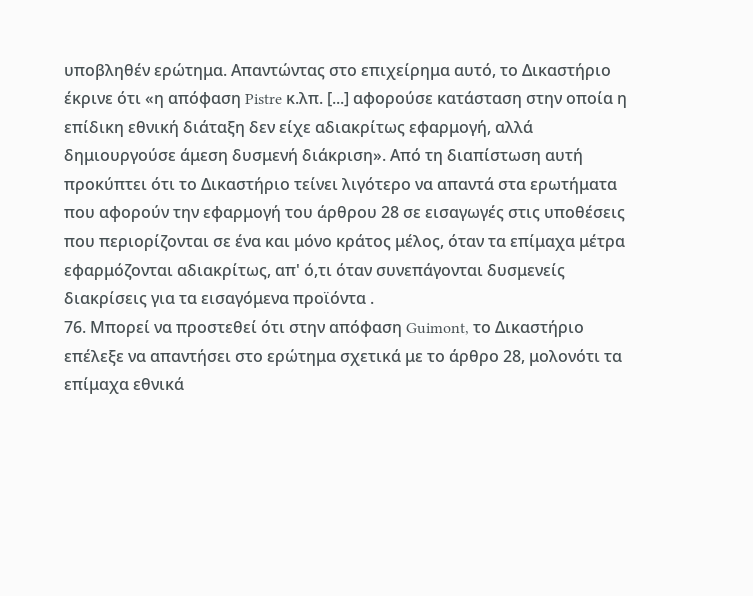υποβληθέν ερώτημα. Απαντώντας στο επιχείρημα αυτό, το Δικαστήριο έκρινε ότι «η απόφαση Pistre κ.λπ. [...] αφορούσε κατάσταση στην οποία η επίδικη εθνική διάταξη δεν είχε αδιακρίτως εφαρμογή, αλλά δημιουργούσε άμεση δυσμενή διάκριση». Από τη διαπίστωση αυτή προκύπτει ότι το Δικαστήριο τείνει λιγότερο να απαντά στα ερωτήματα που αφορούν την εφαρμογή του άρθρου 28 σε εισαγωγές στις υποθέσεις που περιορίζονται σε ένα και μόνο κράτος μέλος, όταν τα επίμαχα μέτρα εφαρμόζονται αδιακρίτως, απ' ό,τι όταν συνεπάγονται δυσμενείς διακρίσεις για τα εισαγόμενα προϊόντα .
76. Μπορεί να προστεθεί ότι στην απόφαση Guimont, το Δικαστήριο επέλεξε να απαντήσει στο ερώτημα σχετικά με το άρθρο 28, μολονότι τα επίμαχα εθνικά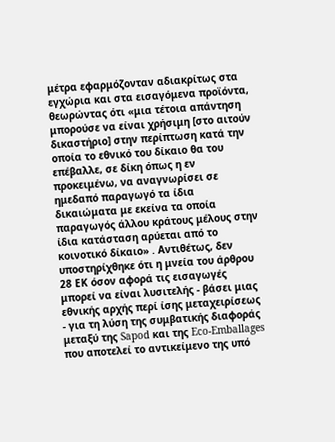μέτρα εφαρμόζονταν αδιακρίτως στα εγχώρια και στα εισαγόμενα προϊόντα, θεωρώντας ότι «μια τέτοια απάντηση μπορούσε να είναι χρήσιμη [στο αιτούν δικαστήριο] στην περίπτωση κατά την οποία το εθνικό του δίκαιο θα του επέβαλλε, σε δίκη όπως η εν προκειμένω, να αναγνωρίσει σε ημεδαπό παραγωγό τα ίδια δικαιώματα με εκείνα τα οποία παραγωγός άλλου κράτους μέλους στην ίδια κατάσταση αρύεται από το κοινοτικό δίκαιο» . Αντιθέτως, δεν υποστηρίχθηκε ότι η μνεία του άρθρου 28 ΕΚ όσον αφορά τις εισαγωγές μπορεί να είναι λυσιτελής - βάσει μιας εθνικής αρχής περί ίσης μεταχειρίσεως - για τη λύση της συμβατικής διαφοράς μεταξύ της Sapod και της Eco-Emballages που αποτελεί το αντικείμενο της υπό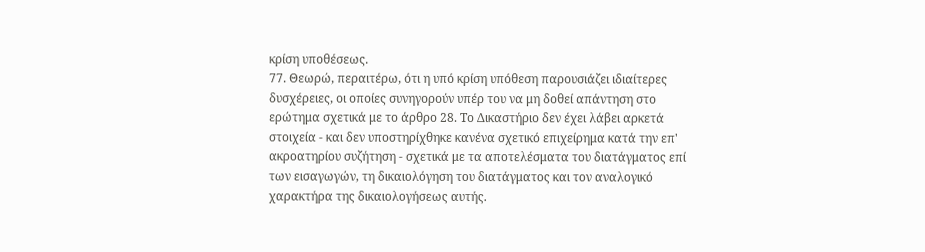κρίση υποθέσεως.
77. Θεωρώ, περαιτέρω, ότι η υπό κρίση υπόθεση παρουσιάζει ιδιαίτερες δυσχέρειες, οι οποίες συνηγορούν υπέρ του να μη δοθεί απάντηση στο ερώτημα σχετικά με το άρθρο 28. Το Δικαστήριο δεν έχει λάβει αρκετά στοιχεία - και δεν υποστηρίχθηκε κανένα σχετικό επιχείρημα κατά την επ' ακροατηρίου συζήτηση - σχετικά με τα αποτελέσματα του διατάγματος επί των εισαγωγών, τη δικαιολόγηση του διατάγματος και τον αναλογικό χαρακτήρα της δικαιολογήσεως αυτής.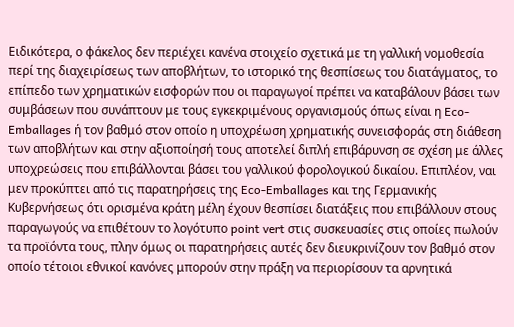Ειδικότερα, ο φάκελος δεν περιέχει κανένα στοιχείο σχετικά με τη γαλλική νομοθεσία περί της διαχειρίσεως των αποβλήτων, το ιστορικό της θεσπίσεως του διατάγματος, το επίπεδο των χρηματικών εισφορών που οι παραγωγοί πρέπει να καταβάλουν βάσει των συμβάσεων που συνάπτουν με τους εγκεκριμένους οργανισμούς όπως είναι η Eco-Emballages ή τον βαθμό στον οποίο η υποχρέωση χρηματικής συνεισφοράς στη διάθεση των αποβλήτων και στην αξιοποίησή τους αποτελεί διπλή επιβάρυνση σε σχέση με άλλες υποχρεώσεις που επιβάλλονται βάσει του γαλλικού φορολογικού δικαίου. Επιπλέον, ναι μεν προκύπτει από τις παρατηρήσεις της Eco-Emballages και της Γερμανικής Κυβερνήσεως ότι ορισμένα κράτη μέλη έχουν θεσπίσει διατάξεις που επιβάλλουν στους παραγωγούς να επιθέτουν το λογότυπο point vert στις συσκευασίες στις οποίες πωλούν τα προϊόντα τους, πλην όμως οι παρατηρήσεις αυτές δεν διευκρινίζουν τον βαθμό στον οποίο τέτοιοι εθνικοί κανόνες μπορούν στην πράξη να περιορίσουν τα αρνητικά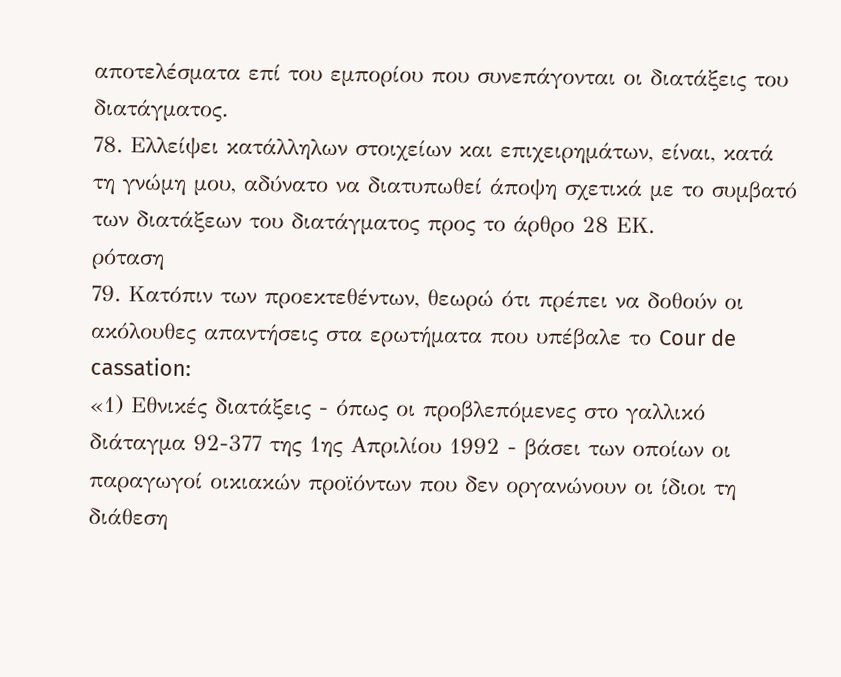αποτελέσματα επί του εμπορίου που συνεπάγονται οι διατάξεις του διατάγματος.
78. Ελλείψει κατάλληλων στοιχείων και επιχειρημάτων, είναι, κατά τη γνώμη μου, αδύνατο να διατυπωθεί άποψη σχετικά με το συμβατό των διατάξεων του διατάγματος προς το άρθρο 28 ΕΚ.
ρόταση
79. Κατόπιν των προεκτεθέντων, θεωρώ ότι πρέπει να δοθούν οι ακόλουθες απαντήσεις στα ερωτήματα που υπέβαλε το Cour de cassation:
«1) Εθνικές διατάξεις - όπως οι προβλεπόμενες στο γαλλικό διάταγμα 92-377 της 1ης Απριλίου 1992 - βάσει των οποίων οι παραγωγοί οικιακών προϊόντων που δεν οργανώνουν οι ίδιοι τη διάθεση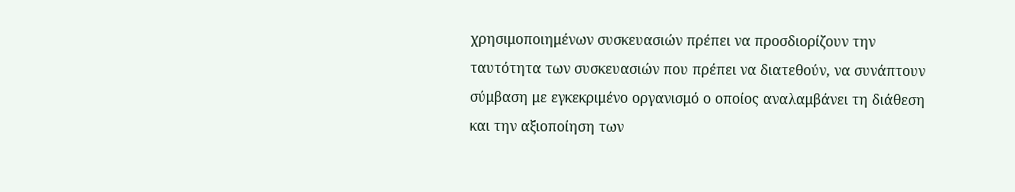χρησιμοποιημένων συσκευασιών πρέπει να προσδιορίζουν την ταυτότητα των συσκευασιών που πρέπει να διατεθούν, να συνάπτουν σύμβαση με εγκεκριμένο οργανισμό ο οποίος αναλαμβάνει τη διάθεση και την αξιοποίηση των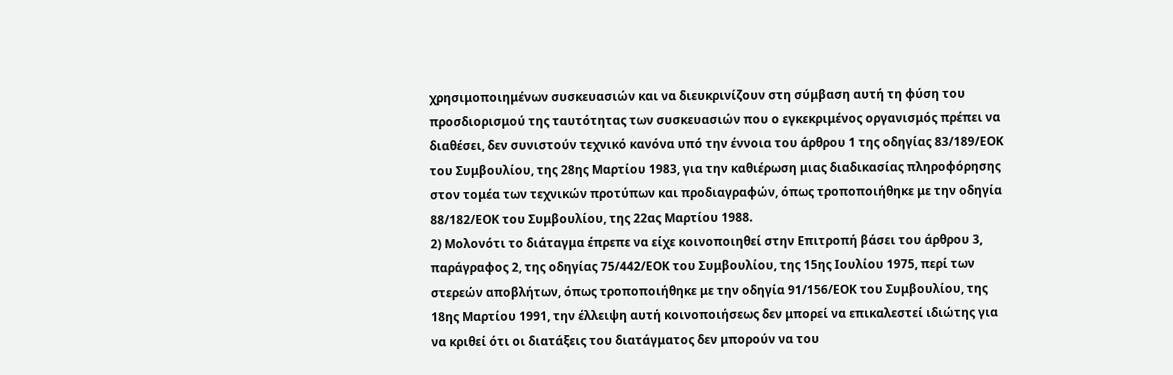χρησιμοποιημένων συσκευασιών και να διευκρινίζουν στη σύμβαση αυτή τη φύση του προσδιορισμού της ταυτότητας των συσκευασιών που ο εγκεκριμένος οργανισμός πρέπει να διαθέσει, δεν συνιστούν τεχνικό κανόνα υπό την έννοια του άρθρου 1 της οδηγίας 83/189/ΕΟΚ του Συμβουλίου, της 28ης Μαρτίου 1983, για την καθιέρωση μιας διαδικασίας πληροφόρησης στον τομέα των τεχνικών προτύπων και προδιαγραφών, όπως τροποποιήθηκε με την οδηγία 88/182/ΕΟΚ του Συμβουλίου, της 22ας Μαρτίου 1988.
2) Μολονότι το διάταγμα έπρεπε να είχε κοινοποιηθεί στην Επιτροπή βάσει του άρθρου 3, παράγραφος 2, της οδηγίας 75/442/ΕΟΚ του Συμβουλίου, της 15ης Ιουλίου 1975, περί των στερεών αποβλήτων, όπως τροποποιήθηκε με την οδηγία 91/156/ΕΟΚ του Συμβουλίου, της 18ης Μαρτίου 1991, την έλλειψη αυτή κοινοποιήσεως δεν μπορεί να επικαλεστεί ιδιώτης για να κριθεί ότι οι διατάξεις του διατάγματος δεν μπορούν να του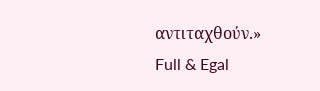αντιταχθούν.»
Full & Egal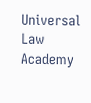Universal Law Academy